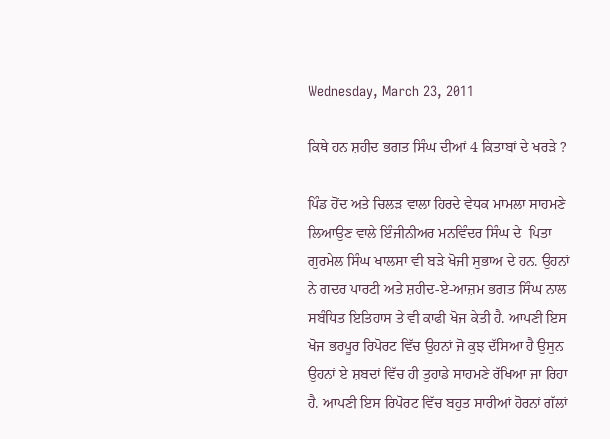Wednesday, March 23, 2011

ਕਿਥੇ ਹਨ ਸ਼ਹੀਦ ਭਗਤ ਸਿੰਘ ਦੀਆਂ 4 ਕਿਤਾਬਾਂ ਦੇ ਖਰੜੇ ?

ਪਿੰਡ ਹੋਂਦ ਅਤੇ ਚਿਲੜ ਵਾਲਾ ਹਿਰਦੇ ਵੇਧਕ ਮਾਮਲਾ ਸਾਹਮਣੇ ਲਿਆਉਣ ਵਾਲੇ ਇੰਜੀਨੀਅਰ ਮਨਵਿੰਦਰ ਸਿੰਘ ਦੇ  ਪਿਤਾ ਗੁਰਮੇਲ ਸਿੰਘ ਖਾਲਸਾ ਵੀ ਬੜੇ ਖੋਜੀ ਸੁਭਾਅ ਦੇ ਹਨ. ਉਹਨਾਂ ਨੇ ਗਦਰ ਪਾਰਟੀ ਅਤੇ ਸ਼ਹੀਦ-ਏ-ਆਜ਼ਮ ਭਗਤ ਸਿੰਘ ਨਾਲ ਸਬੰਧਿਤ ਇਤਿਹਾਸ ਤੇ ਵੀ ਕਾਫੀ ਖੋਜ ਕੇਤੀ ਹੈ. ਆਪਣੀ ਇਸ ਖੋਜ ਭਰਪੂਰ ਰਿਪੋਰਟ ਵਿੱਚ ਉਹਨਾਂ ਜੋ ਕੁਝ ਦੱਸਿਆ ਹੈ ਉਸੁਨ ਉਹਨਾਂ ਏ ਸ਼ਬਦਾਂ ਵਿੱਚ ਹੀ ਤੁਹਾਡੇ ਸਾਹਮਣੇ ਰੱਖਿਆ ਜਾ ਰਿਹਾ ਹੈ. ਆਪਣੀ ਇਸ ਰਿਪੋਰਟ ਵਿੱਚ ਬਹੁਤ ਸਾਰੀਆਂ ਹੋਰਨਾਂ ਗੱਲਾਂ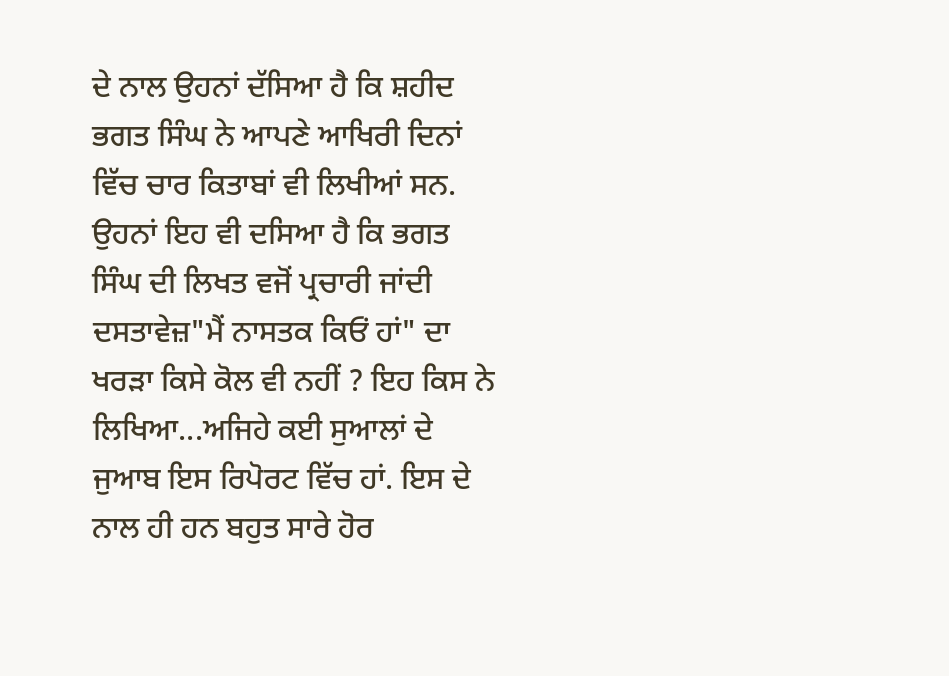ਦੇ ਨਾਲ ਉਹਨਾਂ ਦੱਸਿਆ ਹੈ ਕਿ ਸ਼ਹੀਦ ਭਗਤ ਸਿੰਘ ਨੇ ਆਪਣੇ ਆਖਿਰੀ ਦਿਨਾਂ ਵਿੱਚ ਚਾਰ ਕਿਤਾਬਾਂ ਵੀ ਲਿਖੀਆਂ ਸਨ. ਉਹਨਾਂ ਇਹ ਵੀ ਦਸਿਆ ਹੈ ਕਿ ਭਗਤ ਸਿੰਘ ਦੀ ਲਿਖਤ ਵਜੋਂ ਪ੍ਰਚਾਰੀ ਜਾਂਦੀ ਦਸਤਾਵੇਜ਼"ਮੈਂ ਨਾਸਤਕ ਕਿਓਂ ਹਾਂ" ਦਾ ਖਰੜਾ ਕਿਸੇ ਕੋਲ ਵੀ ਨਹੀਂ ? ਇਹ ਕਿਸ ਨੇ ਲਿਖਿਆ...ਅਜਿਹੇ ਕਈ ਸੁਆਲਾਂ ਦੇ ਜੁਆਬ ਇਸ ਰਿਪੋਰਟ ਵਿੱਚ ਹਾਂ. ਇਸ ਦੇ ਨਾਲ ਹੀ ਹਨ ਬਹੁਤ ਸਾਰੇ ਹੋਰ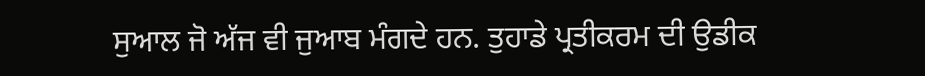ਸੁਆਲ ਜੋ ਅੱਜ ਵੀ ਜੁਆਬ ਮੰਗਦੇ ਹਨ. ਤੁਹਾਡੇ ਪ੍ਰਤੀਕਰਮ ਦੀ ਉਡੀਕ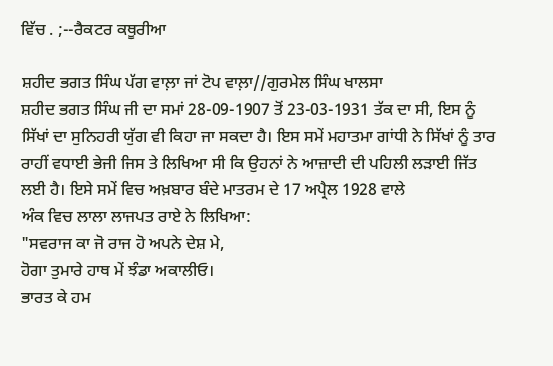ਵਿੱਚ . ;--ਰੈਕਟਰ ਕਥੂਰੀਆ

ਸ਼ਹੀਦ ਭਗਤ ਸਿੰਘ ਪੱਗ ਵਾਲ਼ਾ ਜਾਂ ਟੋਪ ਵਾਲ਼ਾ//ਗੁਰਮੇਲ ਸਿੰਘ ਖਾਲਸਾ
ਸ਼ਹੀਦ ਭਗਤ ਸਿੰਘ ਜੀ ਦਾ ਸਮਾਂ 28-09-1907 ਤੋਂ 23-03-1931 ਤੱਕ ਦਾ ਸੀ, ਇਸ ਨੂੰ ਸਿੱਖਾਂ ਦਾ ਸੁਨਿਹਰੀ ਯੁੱਗ ਵੀ ਕਿਹਾ ਜਾ ਸਕਦਾ ਹੈ। ਇਸ ਸਮੇਂ ਮਹਾਤਮਾ ਗਾਂਧੀ ਨੇ ਸਿੱਖਾਂ ਨੂੰ ਤਾਰ ਰਾਹੀਂ ਵਧਾਈ ਭੇਜੀ ਜਿਸ ਤੇ ਲਿਖਿਆ ਸੀ ਕਿ ਉਹਨਾਂ ਨੇ ਆਜ਼ਾਦੀ ਦੀ ਪਹਿਲੀ ਲੜਾਈ ਜਿੱਤ ਲਈ ਹੈ। ਇਸੇ ਸਮੇਂ ਵਿਚ ਅਖ਼ਬਾਰ ਬੰਦੇ ਮਾਤਰਮ ਦੇ 17 ਅਪ੍ਰੈਲ 1928 ਵਾਲੇ
ਅੰਕ ਵਿਚ ਲਾਲਾ ਲਾਜਪਤ ਰਾਏ ਨੇ ਲਿਖਿਆ:
"ਸਵਰਾਜ ਕਾ ਜੋ ਰਾਜ ਹੋ ਅਪਨੇ ਦੇਸ਼ ਮੇ,
ਹੋਗਾ ਤੁਮਾਰੇ ਹਾਥ ਮੇਂ ਝੰਡਾ ਅਕਾਲੀਓ।
ਭਾਰਤ ਕੇ ਹਮ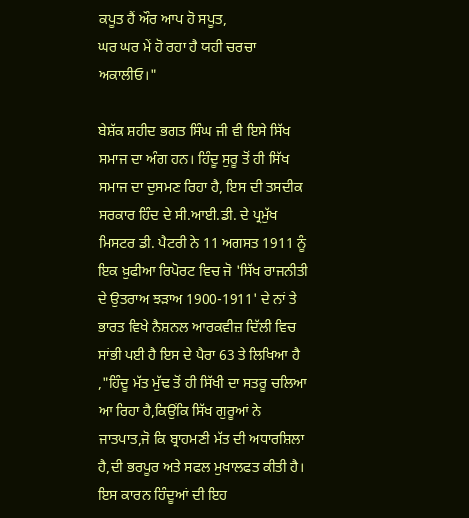ਕਪੂਤ ਹੈਂ ਔਰ ਆਪ ਹੋ ਸਪੂਤ,
ਘਰ ਘਰ ਮੇਂ ਹੋ ਰਹਾ ਹੈ ਯਹੀ ਚਰਚਾ ਅਕਾਲੀਓ।"

ਬੇਸ਼ੱਕ ਸ਼ਹੀਦ ਭਗਤ ਸਿੰਘ ਜੀ ਵੀ ਇਸੇ ਸਿੱਖ ਸਮਾਜ ਦਾ ਅੰਗ ਹਨ। ਹਿੰਦੂ ਸੁਰੂ ਤੋਂ ਹੀ ਸਿੱਖ ਸਮਾਜ ਦਾ ਦੁਸਮਣ ਰਿਹਾ ਹੈ, ਇਸ ਦੀ ਤਸਦੀਕ ਸਰਕਾਰ ਹਿੰਦ ਦੇ ਸੀ.ਆਈ.ਡੀ. ਦੇ ਪ੍ਰਮੁੱਖ ਮਿਸਟਰ ਡੀ. ਪੈਟਰੀ ਨੇ 11 ਅਗਸਤ 1911 ਨੂੰ ਇਕ ਖ਼ੁਫੀਆ ਰਿਪੋਰਟ ਵਿਚ ਜੋ 'ਸਿੱਖ ਰਾਜਨੀਤੀ ਦੇ ਉਤਰਾਅ ਝੜਾਅ 1900-1911' ਦੇ ਨਾਂ ਤੇ ਭਾਰਤ ਵਿਖੇ ਨੈਸ਼ਨਲ ਆਰਕਵੀਜ਼ ਦਿੱਲੀ ਵਿਚ ਸਾਂਭੀ ਪਈ ਹੈ ਇਸ ਦੇ ਪੈਰਾ 63 ਤੇ ਲਿਖਿਆ ਹੈ ,"ਹਿੰਦੂ ਮੱਤ ਮੁੱਢ ਤੋਂ ਹੀ ਸਿੱਖੀ ਦਾ ਸਤਰੂ ਚਲਿਆ ਆ ਰਿਹਾ ਹੈ,ਕਿਉਂਕਿ ਸਿੱਖ ਗੁਰੂਆਂ ਨੇ ਜਾਤਪਾਤ,ਜੋ ਕਿ ਬ੍ਰਾਹਮਣੀ ਮੱਤ ਦੀ ਅਧਾਰਸ਼ਿਲਾ ਹੈ,ਦੀ ਭਰਪੂਰ ਅਤੇ ਸਫਲ ਮੁਖਾਲਫਤ ਕੀਤੀ ਹੈ। ਇਸ ਕਾਰਨ ਹਿੰਦੂਆਂ ਦੀ ਇਹ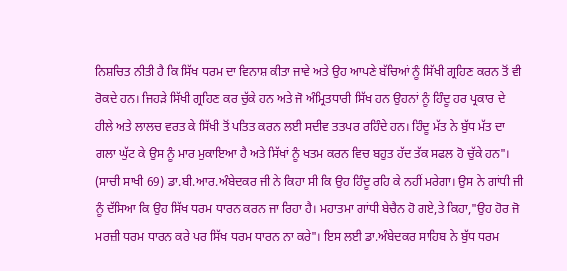ਨਿਸ਼ਚਿਤ ਨੀਤੀ ਹੈ ਕਿ ਸਿੱਖ ਧਰਮ ਦਾ ਵਿਨਾਸ਼ ਕੀਤਾ ਜਾਵੇ ਅਤੇ ਉਹ ਆਪਣੇ ਬੱਚਿਆਂ ਨੂੰ ਸਿੱਖੀ ਗ੍ਰਹਿਣ ਕਰਨ ਤੋਂ ਵੀ ਰੋਕਦੇ ਹਨ। ਜਿਹੜੇ ਸਿੱਖੀ ਗ੍ਰਹਿਣ ਕਰ ਚੁੱਕੇ ਹਨ ਅਤੇ ਜੋ ਅੰਮ੍ਰਿਤਧਾਰੀ ਸਿੱਖ ਹਨ ਉਹਨਾਂ ਨੂੰ ਹਿੰਦੂ ਹਰ ਪ੍ਰਕਾਰ ਦੇ ਹੀਲੇ ਅਤੇ ਲਾਲਚ ਵਰਤ ਕੇ ਸਿੱਖੀ ਤੋਂ ਪਤਿਤ ਕਰਨ ਲਈ ਸਦੀਵ ਤਤਪਰ ਰਹਿੰਦੇ ਹਨ। ਹਿੰਦੂ ਮੱਤ ਨੇ ਬੁੱਧ ਮੱਤ ਦਾ ਗਲਾ ਘੁੱਟ ਕੇ ਉਸ ਨੂੰ ਮਾਰ ਮੁਕਾਇਆ ਹੈ ਅਤੇ ਸਿੱਖਾਂ ਨੂੰ ਖਤਮ ਕਰਨ ਵਿਚ ਬਹੁਤ ਹੱਦ ਤੱਕ ਸਫਲ ਹੋ ਚੁੱਕੇ ਹਨ"। (ਸਾਚੀ ਸਾਖੀ 69) ਡਾ.ਬੀ.ਆਰ.ਅੰਬੇਦਕਰ ਜੀ ਨੇ ਕਿਹਾ ਸੀ ਕਿ ਉਹ ਹਿੰਦੂ ਰਹਿ ਕੇ ਨਹੀਂ ਮਰੇਗਾ। ਉਸ ਨੇ ਗਾਂਧੀ ਜੀ ਨੂੰ ਦੱਸਿਆ ਕਿ ਉਹ ਸਿੱਖ ਧਰਮ ਧਾਰਨ ਕਰਨ ਜਾ ਰਿਹਾ ਹੈ। ਮਹਾਤਮਾ ਗਾਂਧੀ ਬੇਚੈਨ ਹੋ ਗਏ,ਤੇ ਕਿਹਾ,"ਉਹ ਹੋਰ ਜੋ ਮਰਜ਼ੀ ਧਰਮ ਧਾਰਨ ਕਰੇ ਪਰ ਸਿੱਖ ਧਰਮ ਧਾਰਨ ਨਾ ਕਰੇ"। ਇਸ ਲਈ ਡਾ.ਅੰਬੇਦਕਰ ਸਾਹਿਬ ਨੇ ਬੁੱਧ ਧਰਮ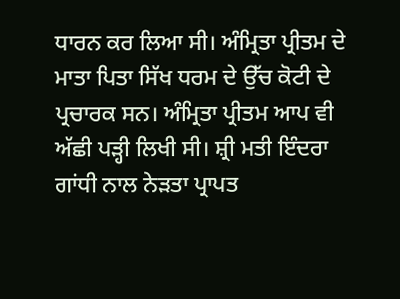ਧਾਰਨ ਕਰ ਲਿਆ ਸੀ। ਅੰਮ੍ਰਿਤਾ ਪ੍ਰੀਤਮ ਦੇ ਮਾਤਾ ਪਿਤਾ ਸਿੱਖ ਧਰਮ ਦੇ ਉੱਚ ਕੋਟੀ ਦੇ ਪ੍ਰਚਾਰਕ ਸਨ। ਅੰਮ੍ਰਿਤਾ ਪ੍ਰੀਤਮ ਆਪ ਵੀ ਅੱਛੀ ਪੜ੍ਹੀ ਲਿਖੀ ਸੀ। ਸ਼੍ਰੀ ਮਤੀ ਇੰਦਰਾ ਗਾਂਧੀ ਨਾਲ ਨੇੜਤਾ ਪ੍ਰਾਪਤ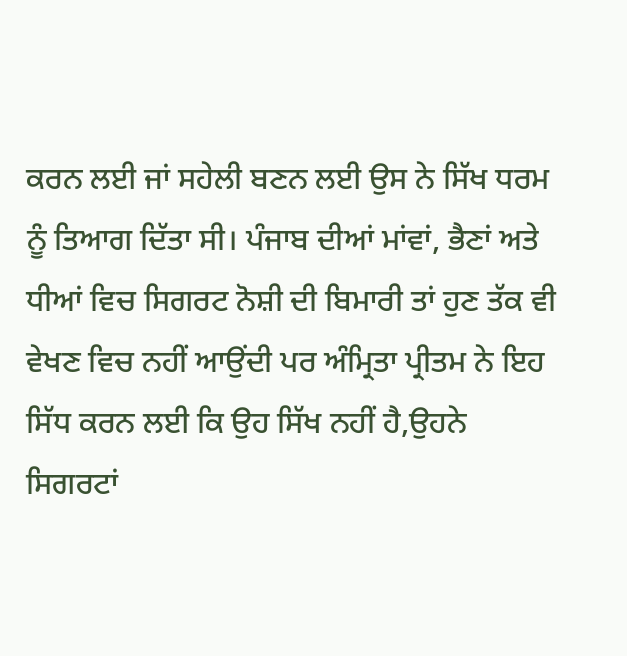ਕਰਨ ਲਈ ਜਾਂ ਸਹੇਲੀ ਬਣਨ ਲਈ ਉਸ ਨੇ ਸਿੱਖ ਧਰਮ ਨੂੰ ਤਿਆਗ ਦਿੱਤਾ ਸੀ। ਪੰਜਾਬ ਦੀਆਂ ਮਾਂਵਾਂ, ਭੈਣਾਂ ਅਤੇ ਧੀਆਂ ਵਿਚ ਸਿਗਰਟ ਨੋਸ਼ੀ ਦੀ ਬਿਮਾਰੀ ਤਾਂ ਹੁਣ ਤੱਕ ਵੀ ਵੇਖਣ ਵਿਚ ਨਹੀਂ ਆਉਂਦੀ ਪਰ ਅੰਮ੍ਰਿਤਾ ਪ੍ਰੀਤਮ ਨੇ ਇਹ ਸਿੱਧ ਕਰਨ ਲਈ ਕਿ ਉਹ ਸਿੱਖ ਨਹੀਂ ਹੈ,ਉਹਨੇ ਸਿਗਰਟਾਂ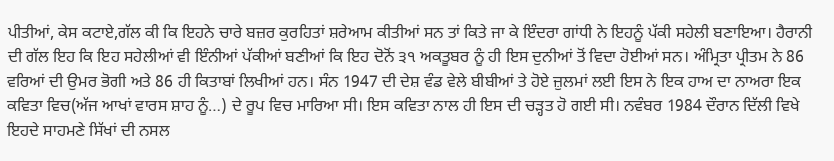ਪੀਤੀਆਂ, ਕੇਸ ਕਟਾਏ,ਗੱਲ ਕੀ ਕਿ ਇਹਨੇ ਚਾਰੇ ਬਜ਼ਰ ਕੁਰਹਿਤਾਂ ਸ਼ਰੇਆਮ ਕੀਤੀਆਂ ਸਨ ਤਾਂ ਕਿਤੇ ਜਾ ਕੇ ਇੰਦਰਾ ਗਾਂਧੀ ਨੇ ਇਹਨੂੰ ਪੱਕੀ ਸਹੇਲੀ ਬਣਾਇਆ। ਹੈਰਾਨੀ ਦੀ ਗੱਲ ਇਹ ਕਿ ਇਹ ਸਹੇਲੀਆਂ ਵੀ ਇੰਨੀਆਂ ਪੱਕੀਆਂ ਬਣੀਆਂ ਕਿ ਇਹ ਦੋਨੋਂ ੩੧ ਅਕਤੂਬਰ ਨੂੰ ਹੀ ਇਸ ਦੁਨੀਆਂ ਤੋਂ ਵਿਦਾ ਹੋਈਆਂ ਸਨ। ਅੰਮ੍ਰਿਤਾ ਪ੍ਰੀਤਮ ਨੇ 86 ਵਰਿਆਂ ਦੀ ਉਮਰ ਭੋਗੀ ਅਤੇ 86 ਹੀ ਕਿਤਾਬਾਂ ਲਿਖੀਆਂ ਹਨ। ਸੰਨ 1947 ਦੀ ਦੇਸ਼ ਵੰਡ ਵੇਲੇ ਬੀਬੀਆਂ ਤੇ ਹੋਏ ਜ਼ੁਲਮਾਂ ਲਈ ਇਸ ਨੇ ਇਕ ਹਾਅ ਦਾ ਨਾਅਰਾ ਇਕ ਕਵਿਤਾ ਵਿਚ(ਅੱਜ ਆਖਾਂ ਵਾਰਸ ਸ਼ਾਹ ਨੂੰ…) ਦੇ ਰੂਪ ਵਿਚ ਮਾਰਿਆ ਸੀ। ਇਸ ਕਵਿਤਾ ਨਾਲ ਹੀ ਇਸ ਦੀ ਚੜ੍ਹਤ ਹੋ ਗਈ ਸੀ। ਨਵੰਬਰ 1984 ਦੌਰਾਨ ਦਿੱਲੀ ਵਿਖੇ ਇਹਦੇ ਸਾਹਮਣੇ ਸਿੱਖਾਂ ਦੀ ਨਸਲ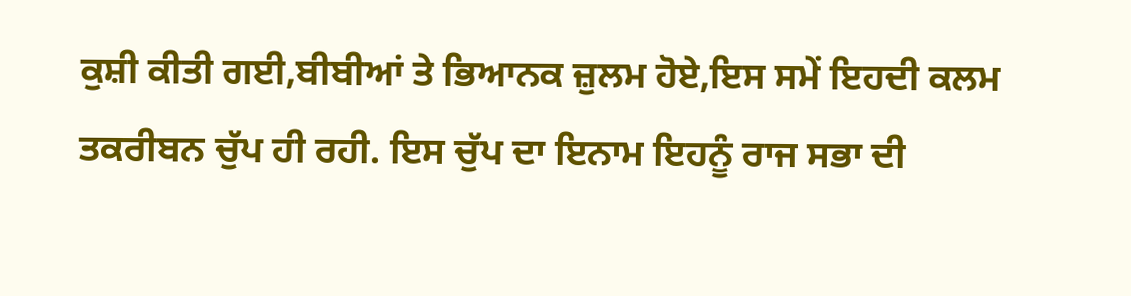ਕੁਸ਼ੀ ਕੀਤੀ ਗਈ,ਬੀਬੀਆਂ ਤੇ ਭਿਆਨਕ ਜ਼ੁਲਮ ਹੋਏ,ਇਸ ਸਮੇਂ ਇਹਦੀ ਕਲਮ ਤਕਰੀਬਨ ਚੁੱਪ ਹੀ ਰਹੀ. ਇਸ ਚੁੱਪ ਦਾ ਇਨਾਮ ਇਹਨੂੰ ਰਾਜ ਸਭਾ ਦੀ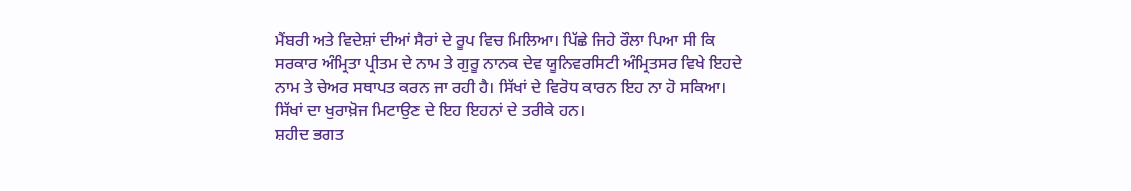ਮੈਂਬਰੀ ਅਤੇ ਵਿਦੇਸ਼ਾਂ ਦੀਆਂ ਸੈਰਾਂ ਦੇ ਰੂਪ ਵਿਚ ਮਿਲਿਆ। ਪਿੱਛੇ ਜਿਹੇ ਰੌਲਾ ਪਿਆ ਸੀ ਕਿ ਸਰਕਾਰ ਅੰਮ੍ਰਿਤਾ ਪ੍ਰੀਤਮ ਦੇ ਨਾਮ ਤੇ ਗੁਰੂ ਨਾਨਕ ਦੇਵ ਯੂਨਿਵਰਸਿਟੀ ਅੰਮ੍ਰਿਤਸਰ ਵਿਖੇ ਇਹਦੇ ਨਾਮ ਤੇ ਚੇਅਰ ਸਥਾਪਤ ਕਰਨ ਜਾ ਰਹੀ ਹੈ। ਸਿੱਖਾਂ ਦੇ ਵਿਰੋਧ ਕਾਰਨ ਇਹ ਨਾ ਹੋ ਸਕਿਆ। ਸਿੱਖਾਂ ਦਾ ਖੁਰਾਖ਼ੋਜ ਮਿਟਾਉਣ ਦੇ ਇਹ ਇਹਨਾਂ ਦੇ ਤਰੀਕੇ ਹਨ।
ਸ਼ਹੀਦ ਭਗਤ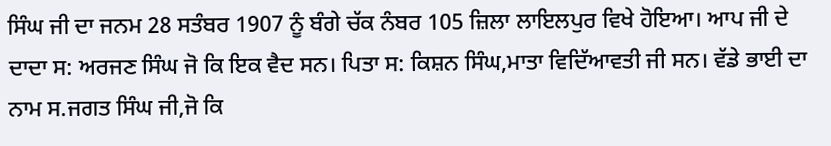ਸਿੰਘ ਜੀ ਦਾ ਜਨਮ 28 ਸਤੰਬਰ 1907 ਨੂੰ ਬੰਗੇ ਚੱਕ ਨੰਬਰ 105 ਜ਼ਿਲਾ ਲਾਇਲਪੁਰ ਵਿਖੇ ਹੋਇਆ। ਆਪ ਜੀ ਦੇ ਦਾਦਾ ਸ: ਅਰਜਣ ਸਿੰਘ ਜੋ ਕਿ ਇਕ ਵੈਦ ਸਨ। ਪਿਤਾ ਸ: ਕਿਸ਼ਨ ਸਿੰਘ,ਮਾਤਾ ਵਿਦਿੱਆਵਤੀ ਜੀ ਸਨ। ਵੱਡੇ ਭਾਈ ਦਾ ਨਾਮ ਸ.ਜਗਤ ਸਿੰਘ ਜੀ,ਜੋ ਕਿ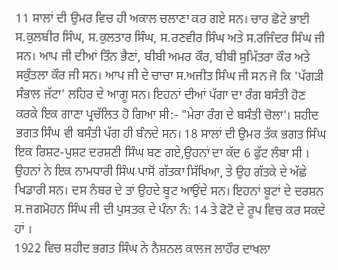11 ਸਾਲਾਂ ਦੀ ਉਮਰ ਵਿਚ ਹੀ ਅਕਾਲ ਚਲਾਣਾ ਕਰ ਗਏ ਸਨ। ਚਾਰ ਛੋਟੇ ਭਾਈ ਸ.ਕੁਲਬੀਰ ਸਿੰਘ, ਸ.ਕੁਲਤਾਰ ਸਿੰਘ, ਸ.ਰਣਵੀਰ ਸਿੰਘ ਅਤੇ ਸ.ਰਜਿੰਦਰ ਸਿੰਘ ਜੀ ਸਨ। ਆਪ ਜੀ ਦੀਆਂ ਤਿੰਨ ਭੈਣਾਂ, ਬੀਬੀ ਅਮਰ ਕੌਰ, ਬੀਬੀ ਸੁਮਿੱਤਰਾ ਕੌਰ ਅਤੇ ਸਕੁੰਤਲਾ ਕੌਰ ਜੀ ਸਨ। ਆਪ ਜੀ ਦੇ ਚਾਚਾ ਸ.ਅਜੀਤ ਸਿੰਘ ਜੀ ਸਨ ਜੋ ਕਿ 'ਪੱਗੜੀ ਸੰਭਾਲ ਜੱਟਾ' ਲਹਿਰ ਦੇ ਆਗੂ ਸਨ। ਇਹਨਾਂ ਦੀਆਂ ਪੱਗਾ ਦਾ ਰੰਗ ਬਸੰਤੀ ਹੋਣ ਕਰਕੇ ਇਕ ਗਾਣਾ ਪ੍ਰਚੱਲਿਤ ਹੋ ਗਿਆ ਸੀ:- "ਮੇਰਾ ਰੰਗ ਦੇ ਬਸੰਤੀ ਚੋਲਾ'। ਸ਼ਹੀਦ ਭਗਤ ਸਿੰਘ ਵੀ ਬਸੰਤੀ ਪੱਗ ਹੀ ਬੰਨਦੇ ਸਨ। 18 ਸਾਲਾਂ ਦੀ ਉਮਰ ਤੱਕ ਭਗਤ ਸਿੰਘ ਇਕ ਰਿਸ਼ਟ-ਪੁਸ਼ਟ ਦਰਸ਼ਣੀ ਸਿੰਘ ਬਣ ਗਏ,ਉਹਨਾਂ ਦਾ ਕੱਦ 6 ਫੁੱਟ ਲੰਬਾ ਸੀ । ਉਹਨਾਂ ਨੇ ਇਕ ਨਾਮਧਾਰੀ ਸਿੰਘ ਪਾਸੋਂ ਗੱਤਕਾ ਸਿੱਖਿਆ, ਤੇ ਉਹ ਗੱਤਕੇ ਦੇ ਅੱਛੇ ਖਿਡਾਰੀ ਸਨ। ਦਸ ਨੰਬਰ ਦੇ ਤਾਂ ਉਹਦੇ ਬੂਟ ਆਉਂਦੇ ਸਨ। ਇਹਨਾਂ ਬੂਟਾਂ ਦੇ ਦਰਸ਼ਨ ਸ.ਜਗਮੋਹਨ ਸਿੰਘ ਜੀ ਦੀ ਪੁਸਤਕ ਦੇ ਪੰਨਾ ਨੰ: 14 ਤੇ ਫੋਟੋ ਦੇ ਰੂਪ ਵਿਚ ਕਰ ਸਕਦੇ ਹਾਂ ।
1922 ਵਿਚ ਸ਼ਹੀਦ ਭਗਤ ਸਿੰਘ ਨੇ ਨੈਸ਼ਨਲ ਕਾਲਜ ਲਾਹੌਰ ਦਾਖਲਾ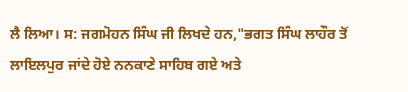ਲੈ ਲਿਆ। ਸ: ਜਗਮੋਹਨ ਸਿੰਘ ਜੀ ਲਿਖਦੇ ਹਨ,"ਭਗਤ ਸਿੰਘ ਲਾਹੌਰ ਤੋਂ ਲਾਇਲਪੁਰ ਜਾਂਦੇ ਹੋਏ ਨਨਕਾਣੇ ਸਾਹਿਬ ਗਏ ਅਤੇ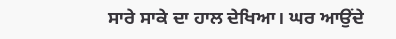ਸਾਰੇ ਸਾਕੇ ਦਾ ਹਾਲ ਦੇਖਿਆ। ਘਰ ਆਉਂਦੇ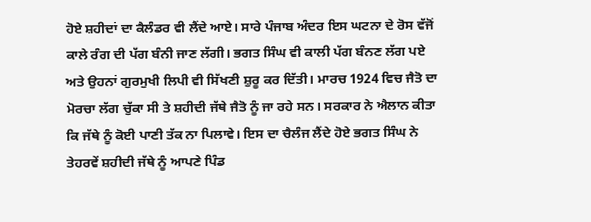ਹੋਏ ਸ਼ਹੀਦਾਂ ਦਾ ਕੈਲੰਡਰ ਵੀ ਲੈਂਦੇ ਆਏ। ਸਾਰੇ ਪੰਜਾਬ ਅੰਦਰ ਇਸ ਘਟਨਾ ਦੇ ਰੋਸ ਵੱਜੋਂ ਕਾਲੇ ਰੰਗ ਦੀ ਪੱਗ ਬੰਨੀ ਜਾਣ ਲੱਗੀ। ਭਗਤ ਸਿੰਘ ਵੀ ਕਾਲੀ ਪੱਗ ਬੰਨਣ ਲੱਗ ਪਏ ਅਤੇ ਉਹਨਾਂ ਗੁਰਮੁਖੀ ਲਿਪੀ ਵੀ ਸਿੱਖਣੀ ਸ਼ੁਰੂ ਕਰ ਦਿੱਤੀ। ਮਾਰਚ 1924 ਵਿਚ ਜੈਤੋ ਦਾ ਮੋਰਚਾ ਲੱਗ ਚੁੱਕਾ ਸੀ ਤੇ ਸ਼ਹੀਦੀ ਜੱਥੇ ਜੈਤੋ ਨੂੰ ਜਾ ਰਹੇ ਸਨ। ਸਰਕਾਰ ਨੇ ਐਲਾਨ ਕੀਤਾ ਕਿ ਜੱਥੇ ਨੂੰ ਕੋਈ ਪਾਣੀ ਤੱਕ ਨਾ ਪਿਲਾਵੇ। ਇਸ ਦਾ ਚੈਲੰਜ ਲੈਂਦੇ ਹੋਏ ਭਗਤ ਸਿੰਘ ਨੇ ਤੇਹਰਵੇਂ ਸ਼ਹੀਦੀ ਜੱਥੇ ਨੂੰ ਆਪਣੇ ਪਿੰਡ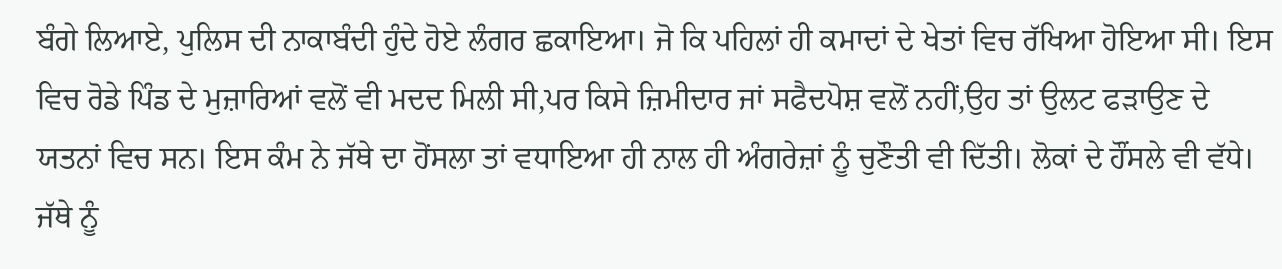ਬੰਗੇ ਲਿਆਏ, ਪੁਲਿਸ ਦੀ ਨਾਕਾਬੰਦੀ ਹੁੰਦੇ ਹੋਏ ਲੰਗਰ ਛਕਾਇਆ। ਜੋ ਕਿ ਪਹਿਲਾਂ ਹੀ ਕਮਾਦਾਂ ਦੇ ਖੇਤਾਂ ਵਿਚ ਰੱਖਿਆ ਹੋਇਆ ਸੀ। ਇਸ ਵਿਚ ਰੋਡੇ ਪਿੰਡ ਦੇ ਮੁਜ਼ਾਰਿਆਂ ਵਲੋਂ ਵੀ ਮਦਦ ਮਿਲੀ ਸੀ,ਪਰ ਕਿਸੇ ਜ਼ਿਮੀਦਾਰ ਜਾਂ ਸਫੈਦਪੋਸ਼ ਵਲੋਂ ਨਹੀਂ,ਉਹ ਤਾਂ ਉਲਟ ਫੜਾਉਣ ਦੇ ਯਤਨਾਂ ਵਿਚ ਸਨ। ਇਸ ਕੰਮ ਨੇ ਜੱਥੇ ਦਾ ਹੋਂਸਲਾ ਤਾਂ ਵਧਾਇਆ ਹੀ ਨਾਲ ਹੀ ਅੰਗਰੇਜ਼ਾਂ ਨੂੰ ਚੁਣੌਤੀ ਵੀ ਦਿੱਤੀ। ਲੋਕਾਂ ਦੇ ਹੌਂਸਲੇ ਵੀ ਵੱਧੇ। ਜੱਥੇ ਨੂੰ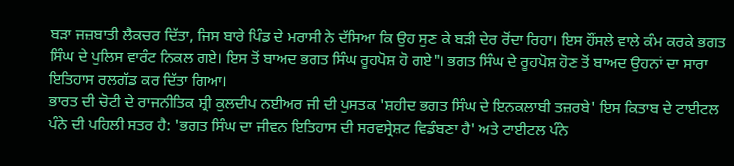ਬੜਾ ਜਜ਼ਬਾਤੀ ਲੈਕਚਰ ਦਿੱਤਾ, ਜਿਸ ਬਾਰੇ ਪਿੰਡ ਦੇ ਮਰਾਸੀ ਨੇ ਦੱਸਿਆ ਕਿ ਉਹ ਸੁਣ ਕੇ ਬੜੀ ਦੇਰ ਰੋਂਦਾ ਰਿਹਾ। ਇਸ ਹੌਂਸਲੇ ਵਾਲੇ ਕੰਮ ਕਰਕੇ ਭਗਤ ਸਿੰਘ ਦੇ ਪੁਲਿਸ ਵਾਰੰਟ ਨਿਕਲ ਗਏ। ਇਸ ਤੋਂ ਬਾਅਦ ਭਗਤ ਸਿੰਘ ਰੂਹਪੋਸ਼ ਹੋ ਗਏ"। ਭਗਤ ਸਿੰਘ ਦੇ ਰੂਹਪੋਸ਼ ਹੋਣ ਤੋਂ ਬਾਅਦ ਉਹਨਾਂ ਦਾ ਸਾਰਾ ਇਤਿਹਾਸ ਰਲਗੱਡ ਕਰ ਦਿੱਤਾ ਗਿਆ।
ਭਾਰਤ ਦੀ ਚੋਟੀ ਦੇ ਰਾਜਨੀਤਿਕ ਸ਼੍ਰੀ ਕੁਲਦੀਪ ਨਈਅਰ ਜੀ ਦੀ ਪੁਸਤਕ 'ਸ਼ਹੀਦ ਭਗਤ ਸਿੰਘ ਦੇ ਇਨਕਲਾਬੀ ਤਜ਼ਰਬੇ' ਇਸ ਕਿਤਾਬ ਦੇ ਟਾਈਟਲ ਪੰਨੇ ਦੀ ਪਹਿਲੀ ਸਤਰ ਹੈ: 'ਭਗਤ ਸਿੰਘ ਦਾ ਜੀਵਨ ਇਤਿਹਾਸ ਦੀ ਸਰਵਸ੍ਰੇਸ਼ਟ ਵਿਡੰਬਣਾ ਹੈ' ਅਤੇ ਟਾਈਟਲ ਪੰਨੇ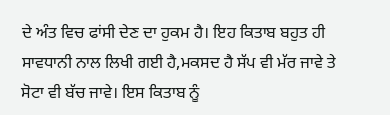ਦੇ ਅੰਤ ਵਿਚ ਫਾਂਸੀ ਦੇਣ ਦਾ ਹੁਕਮ ਹੈ। ਇਹ ਕਿਤਾਬ ਬਹੁਤ ਹੀ ਸਾਵਧਾਨੀ ਨਾਲ ਲਿਖੀ ਗਈ ਹੈ,ਮਕਸਦ ਹੈ ਸੱਪ ਵੀ ਮੱਰ ਜਾਵੇ ਤੇ ਸੋਟਾ ਵੀ ਬੱਚ ਜਾਵੇ। ਇਸ ਕਿਤਾਬ ਨੂੰ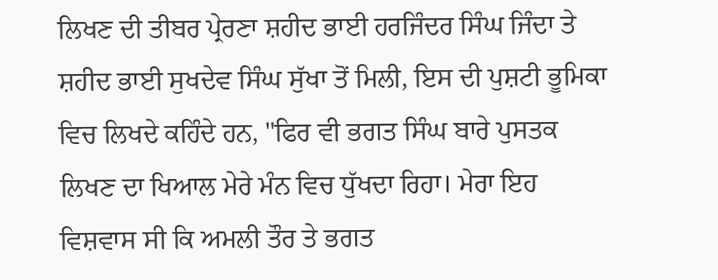ਲਿਖਣ ਦੀ ਤੀਬਰ ਪ੍ਰੇਰਣਾ ਸ਼ਹੀਦ ਭਾਈ ਹਰਜਿੰਦਰ ਸਿੰਘ ਜਿੰਦਾ ਤੇ ਸ਼ਹੀਦ ਭਾਈ ਸੁਖਦੇਵ ਸਿੰਘ ਸੁੱਖਾ ਤੋਂ ਮਿਲੀ, ਇਸ ਦੀ ਪੁਸ਼ਟੀ ਭੂਮਿਕਾ ਵਿਚ ਲਿਖਦੇ ਕਹਿੰਦੇ ਹਨ, "ਫਿਰ ਵੀ ਭਗਤ ਸਿੰਘ ਬਾਰੇ ਪੁਸਤਕ ਲਿਖਣ ਦਾ ਖਿਆਲ ਮੇਰੇ ਮੰਨ ਵਿਚ ਧੁੱਖਦਾ ਰਿਹਾ। ਮੇਰਾ ਇਹ ਵਿਸ਼ਵਾਸ ਸੀ ਕਿ ਅਮਲੀ ਤੌਰ ਤੇ ਭਗਤ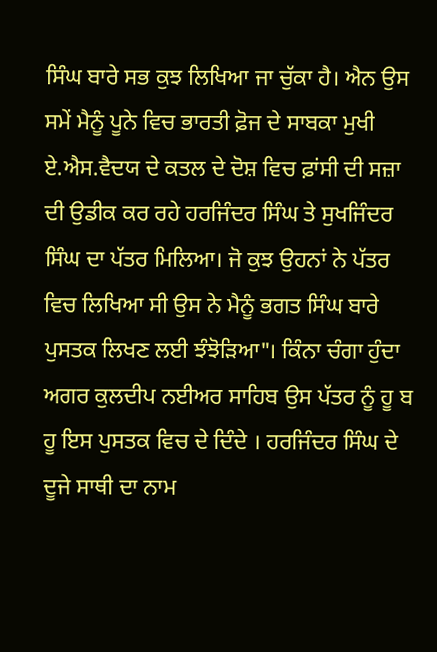ਸਿੰਘ ਬਾਰੇ ਸਭ ਕੁਝ ਲਿਖਿਆ ਜਾ ਚੁੱਕਾ ਹੈ। ਐਨ ਉਸ ਸਮੇਂ ਮੈਨੂੰ ਪੂਨੇ ਵਿਚ ਭਾਰਤੀ ਫ਼ੋਜ ਦੇ ਸਾਬਕਾ ਮੁਖੀ ਏ.ਐਸ.ਵੈਦਯ ਦੇ ਕਤਲ ਦੇ ਦੋਸ਼ ਵਿਚ ਫ਼ਾਂਸੀ ਦੀ ਸਜ਼ਾ ਦੀ ਉਡੀਕ ਕਰ ਰਹੇ ਹਰਜਿੰਦਰ ਸਿੰਘ ਤੇ ਸੁਖਜਿੰਦਰ ਸਿੰਘ ਦਾ ਪੱਤਰ ਮਿਲਿਆ। ਜੋ ਕੁਝ ਉਹਨਾਂ ਨੇ ਪੱਤਰ ਵਿਚ ਲਿਖਿਆ ਸੀ ਉਸ ਨੇ ਮੈਨੂੰ ਭਗਤ ਸਿੰਘ ਬਾਰੇ ਪੁਸਤਕ ਲਿਖਣ ਲਈ ਝੰਝੋੜਿਆ"। ਕਿੰਨਾ ਚੰਗਾ ਹੁੰਦਾ ਅਗਰ ਕੁਲਦੀਪ ਨਈਅਰ ਸਾਹਿਬ ਉਸ ਪੱਤਰ ਨੂੰ ਹੂ ਬ ਹੂ ਇਸ ਪੁਸਤਕ ਵਿਚ ਦੇ ਦਿੰਦੇ । ਹਰਜਿੰਦਰ ਸਿੰਘ ਦੇ ਦੂਜੇ ਸਾਥੀ ਦਾ ਨਾਮ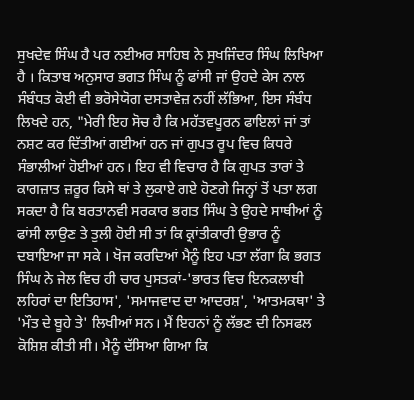ਸੁਖਦੇਵ ਸਿੰਘ ਹੈ ਪਰ ਨਈਅਰ ਸਾਹਿਬ ਨੇ ਸੁਖਜਿੰਦਰ ਸਿੰਘ ਲਿਖਿਆ ਹੈ । ਕਿਤਾਬ ਅਨੁਸਾਰ ਭਗਤ ਸਿੰਘ ਨੂੰ ਫਾਂਸੀ ਜਾਂ ਉਹਦੇ ਕੇਸ ਨਾਲ ਸੰਬੰਧਤ ਕੋਈ ਵੀ ਭਰੋਸੇਯੋਗ ਦਸਤਾਵੇਜ਼ ਨਹੀਂ ਲੱਭਿਆ, ਇਸ ਸੰਬੰਧ ਲਿਖਦੇ ਹਨ, "ਮੇਰੀ ਇਹ ਸੋਚ ਹੈ ਕਿ ਮਹੱਤਵਪੂਰਨ ਫਾਇਲਾਂ ਜਾਂ ਤਾਂ ਨਸ਼ਟ ਕਰ ਦਿੱਤੀਆਂ ਗਈਆਂ ਹਨ ਜਾਂ ਗੁਪਤ ਰੂਪ ਵਿਚ ਕਿਧਰੇ ਸੰਭਾਲੀਆਂ ਹੋਈਆਂ ਹਨ। ਇਹ ਵੀ ਵਿਚਾਰ ਹੈ ਕਿ ਗੁਪਤ ਤਾਰਾਂ ਤੇ ਕਾਗਜ਼ਾਤ ਜ਼ਰੂਰ ਕਿਸੇ ਥਾਂ ਤੇ ਲੁਕਾਏ ਗਏ ਹੋਣਗੇ ਜਿਨ੍ਹਾਂ ਤੋਂ ਪਤਾ ਲਗ ਸਕਦਾ ਹੈ ਕਿ ਬਰਤਾਨਵੀ ਸਰਕਾਰ ਭਗਤ ਸਿੰਘ ਤੇ ਉਹਦੇ ਸਾਥੀਆਂ ਨੂੰ ਫਾਂਸੀ ਲਾਉਣ ਤੇ ਤੁਲੀ ਹੋਈ ਸੀ ਤਾਂ ਕਿ ਕ੍ਰਾਂਤੀਕਾਰੀ ਉਭਾਰ ਨੂੰ ਦਬਾਇਆ ਜਾ ਸਕੇ । ਖੋਜ ਕਰਦਿਆਂ ਮੈਨੂੰ ਇਹ ਪਤਾ ਲੱਗਾ ਕਿ ਭਗਤ ਸਿੰਘ ਨੇ ਜੇਲ ਵਿਚ ਹੀ ਚਾਰ ਪੁਸਤਕਾਂ-'ਭਾਰਤ ਵਿਚ ਇਨਕਲਾਬੀ ਲਹਿਰਾਂ ਦਾ ਇਤਿਹਾਸ', 'ਸਮਾਜਵਾਦ ਦਾ ਆਦਰਸ਼', 'ਆਤਮਕਥਾ' ਤੇ 'ਮੌਤ ਦੇ ਬੂਹੇ ਤੇ' ਲਿਖੀਆਂ ਸਨ। ਮੈਂ ਇਹਨਾਂ ਨੂੰ ਲੱਭਣ ਦੀ ਨਿਸਫਲ ਕੋਸ਼ਿਸ਼ ਕੀਤੀ ਸੀ। ਮੈਨੂੰ ਦੱਸਿਆ ਗਿਆ ਕਿ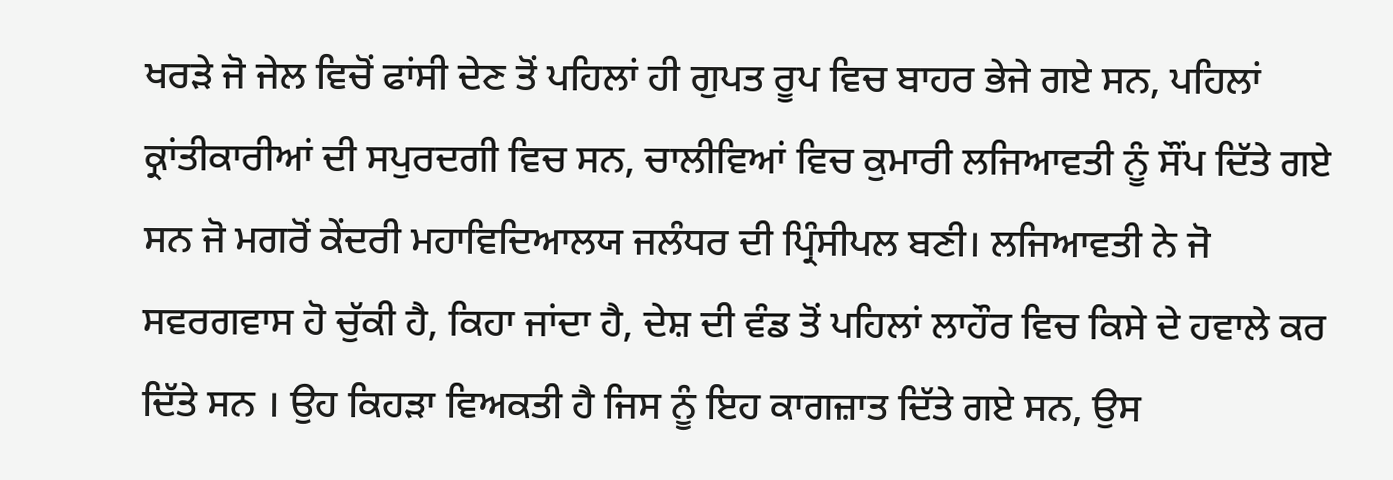ਖਰੜੇ ਜੋ ਜੇਲ ਵਿਚੋਂ ਫਾਂਸੀ ਦੇਣ ਤੋਂ ਪਹਿਲਾਂ ਹੀ ਗੁਪਤ ਰੂਪ ਵਿਚ ਬਾਹਰ ਭੇਜੇ ਗਏ ਸਨ, ਪਹਿਲਾਂ ਕ੍ਰਾਂਤੀਕਾਰੀਆਂ ਦੀ ਸਪੁਰਦਗੀ ਵਿਚ ਸਨ, ਚਾਲੀਵਿਆਂ ਵਿਚ ਕੁਮਾਰੀ ਲਜਿਆਵਤੀ ਨੂੰ ਸੌਂਪ ਦਿੱਤੇ ਗਏ ਸਨ ਜੋ ਮਗਰੋਂ ਕੇਂਦਰੀ ਮਹਾਵਿਦਿਆਲਯ ਜਲੰਧਰ ਦੀ ਪ੍ਰਿੰਸੀਪਲ ਬਣੀ। ਲਜਿਆਵਤੀ ਨੇ ਜੋ ਸਵਰਗਵਾਸ ਹੋ ਚੁੱਕੀ ਹੈ, ਕਿਹਾ ਜਾਂਦਾ ਹੈ, ਦੇਸ਼ ਦੀ ਵੰਡ ਤੋਂ ਪਹਿਲਾਂ ਲਾਹੌਰ ਵਿਚ ਕਿਸੇ ਦੇ ਹਵਾਲੇ ਕਰ ਦਿੱਤੇ ਸਨ । ਉਹ ਕਿਹੜਾ ਵਿਅਕਤੀ ਹੈ ਜਿਸ ਨੂੰ ਇਹ ਕਾਗਜ਼ਾਤ ਦਿੱਤੇ ਗਏ ਸਨ, ਉਸ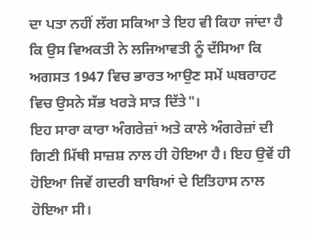ਦਾ ਪਤਾ ਨਹੀਂ ਲੱਗ ਸਕਿਆ ਤੇ ਇਹ ਵੀ ਕਿਹਾ ਜਾਂਦਾ ਹੈ ਕਿ ਉਸ ਵਿਅਕਤੀ ਨੇ ਲਜਿਆਵਤੀ ਨੂੰ ਦੱਸਿਆ ਕਿ ਅਗਸਤ 1947 ਵਿਚ ਭਾਰਤ ਆਉਣ ਸਮੇਂ ਘਬਰਾਹਟ ਵਿਚ ਉਸਨੇ ਸੱਭ ਖਰੜੇ ਸਾੜ ਦਿੱਤੇ"।
ਇਹ ਸਾਰਾ ਕਾਰਾ ਅੰਗਰੇਜ਼ਾਂ ਅਤੇ ਕਾਲੇ ਅੰਗਰੇਜ਼ਾਂ ਦੀ ਗਿਣੀ ਮਿੱਥੀ ਸਾਜ਼ਸ਼ ਨਾਲ ਹੀ ਹੋਇਆ ਹੈ। ਇਹ ਉਵੇਂ ਹੀ ਹੋਇਆ ਜਿਵੇਂ ਗਦਰੀ ਬਾਬਿਆਂ ਦੇ ਇਤਿਹਾਸ ਨਾਲ ਹੋਇਆ ਸੀ।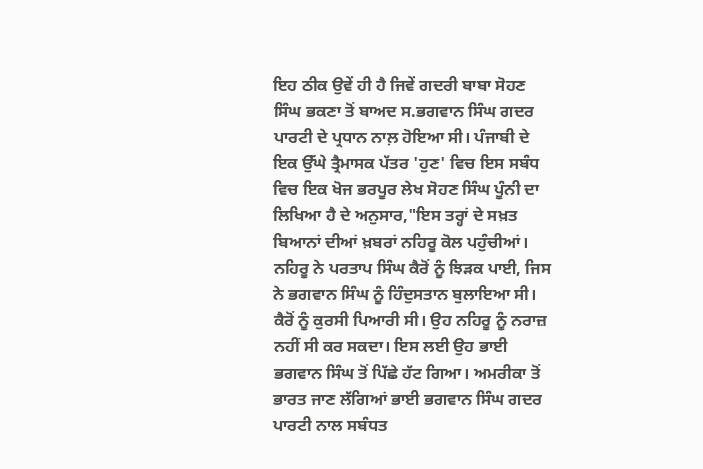ਇਹ ਠੀਕ ਉਵੇਂ ਹੀ ਹੈ ਜਿਵੇਂ ਗਦਰੀ ਬਾਬਾ ਸੋਹਣ ਸਿੰਘ ਭਕਣਾ ਤੋਂ ਬਾਅਦ ਸ.ਭਗਵਾਨ ਸਿੰਘ ਗਦਰ ਪਾਰਟੀ ਦੇ ਪ੍ਰਧਾਨ ਨਾਲ਼ ਹੋਇਆ ਸੀ। ਪੰਜਾਬੀ ਦੇ ਇਕ ਉੱਘੇ ਤ੍ਰੈਮਾਸਕ ਪੱਤਰ 'ਹੁਣ' ਵਿਚ ਇਸ ਸਬੰਧ ਵਿਚ ਇਕ ਖੋਜ ਭਰਪੂਰ ਲੇਖ ਸੋਹਣ ਸਿੰਘ ਪੂੰਨੀ ਦਾ ਲਿਖਿਆ ਹੈ ਦੇ ਅਨੁਸਾਰ,"ਇਸ ਤਰ੍ਹਾਂ ਦੇ ਸਖ਼ਤ ਬਿਆਨਾਂ ਦੀਆਂ ਖ਼ਬਰਾਂ ਨਹਿਰੂ ਕੋਲ ਪਹੁੰਚੀਆਂ। ਨਹਿਰੂ ਨੇ ਪਰਤਾਪ ਸਿੰਘ ਕੈਰੋਂ ਨੂੰ ਝਿੜਕ ਪਾਈ, ਜਿਸ ਨੇ ਭਗਵਾਨ ਸਿੰਘ ਨੂੰ ਹਿੰਦੁਸਤਾਨ ਬੁਲਾਇਆ ਸੀ। ਕੈਰੋਂ ਨੂੰ ਕੁਰਸੀ ਪਿਆਰੀ ਸੀ। ਉਹ ਨਹਿਰੂ ਨੂੰ ਨਰਾਜ਼ ਨਹੀਂ ਸੀ ਕਰ ਸਕਦਾ। ਇਸ ਲਈ ਉਹ ਭਾਈ ਭਗਵਾਨ ਸਿੰਘ ਤੋਂ ਪਿੱਛੇ ਹੱਟ ਗਿਆ। ਅਮਰੀਕਾ ਤੋਂ ਭਾਰਤ ਜਾਣ ਲੱਗਿਆਂ ਭਾਈ ਭਗਵਾਨ ਸਿੰਘ ਗਦਰ ਪਾਰਟੀ ਨਾਲ ਸਬੰਧਤ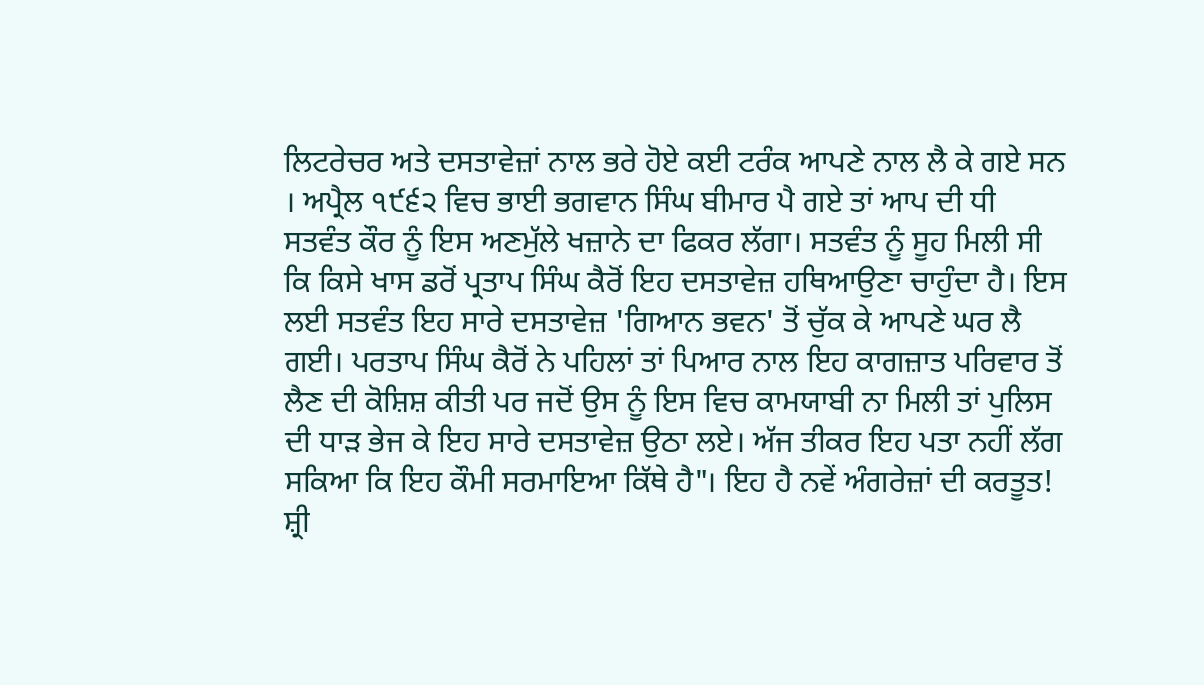ਲਿਟਰੇਚਰ ਅਤੇ ਦਸਤਾਵੇਜ਼ਾਂ ਨਾਲ ਭਰੇ ਹੋਏ ਕਈ ਟਰੰਕ ਆਪਣੇ ਨਾਲ ਲੈ ਕੇ ਗਏ ਸਨ । ਅਪ੍ਰੈਲ ੧੯੬੨ ਵਿਚ ਭਾਈ ਭਗਵਾਨ ਸਿੰਘ ਬੀਮਾਰ ਪੈ ਗਏ ਤਾਂ ਆਪ ਦੀ ਧੀ ਸਤਵੰਤ ਕੌਰ ਨੂੰ ਇਸ ਅਣਮੁੱਲੇ ਖਜ਼ਾਨੇ ਦਾ ਫਿਕਰ ਲੱਗਾ। ਸਤਵੰਤ ਨੂੰ ਸੂਹ ਮਿਲੀ ਸੀ ਕਿ ਕਿਸੇ ਖਾਸ ਡਰੋਂ ਪ੍ਰਤਾਪ ਸਿੰਘ ਕੈਰੋਂ ਇਹ ਦਸਤਾਵੇਜ਼ ਹਥਿਆਉਣਾ ਚਾਹੁੰਦਾ ਹੈ। ਇਸ ਲਈ ਸਤਵੰਤ ਇਹ ਸਾਰੇ ਦਸਤਾਵੇਜ਼ 'ਗਿਆਨ ਭਵਨ' ਤੋਂ ਚੁੱਕ ਕੇ ਆਪਣੇ ਘਰ ਲੈ ਗਈ। ਪਰਤਾਪ ਸਿੰਘ ਕੈਰੋਂ ਨੇ ਪਹਿਲਾਂ ਤਾਂ ਪਿਆਰ ਨਾਲ ਇਹ ਕਾਗਜ਼ਾਤ ਪਰਿਵਾਰ ਤੋਂ ਲੈਣ ਦੀ ਕੋਸ਼ਿਸ਼ ਕੀਤੀ ਪਰ ਜਦੋਂ ਉਸ ਨੂੰ ਇਸ ਵਿਚ ਕਾਮਯਾਬੀ ਨਾ ਮਿਲੀ ਤਾਂ ਪੁਲਿਸ ਦੀ ਧਾੜ ਭੇਜ ਕੇ ਇਹ ਸਾਰੇ ਦਸਤਾਵੇਜ਼ ਉਠਾ ਲਏ। ਅੱਜ ਤੀਕਰ ਇਹ ਪਤਾ ਨਹੀਂ ਲੱਗ ਸਕਿਆ ਕਿ ਇਹ ਕੌਮੀ ਸਰਮਾਇਆ ਕਿੱਥੇ ਹੈ"। ਇਹ ਹੈ ਨਵੇਂ ਅੰਗਰੇਜ਼ਾਂ ਦੀ ਕਰਤੂਤ! ਸ਼੍ਰੀ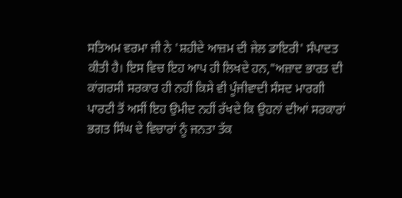ਸਤਿਅਮ ਵਰਮਾ ਜੀ ਨੇ 'ਸ਼ਹੀਦੇ ਆਜ਼ਮ ਦੀ ਜੇਲ ਡਾਇਰੀ' ਸੰਪਾਦਤ ਕੀਤੀ ਹੈ। ਇਸ ਵਿਚ ਇਹ ਆਪ ਹੀ ਲਿਖਦੇ ਹਨ,"ਅਜ਼ਾਦ ਭਾਰਤ ਦੀ ਕਾਂਗਰਸੀ ਸਰਕਾਰ ਹੀ ਨਹੀਂ ਕਿਸੇ ਵੀ ਪੂੰਜੀਵਾਦੀ ਸੰਸਦ ਮਾਰਗੀ ਪਾਰਟੀ ਤੋਂ ਅਸੀਂ ਇਹ ਉਮੀਦ ਨਹੀਂ ਰੱਖਦੇ ਕਿ ਉਹਨਾਂ ਦੀਆਂ ਸਰਕਾਰਾਂ ਭਗਤ ਸਿੰਘ ਦੇ ਵਿਚਾਰਾਂ ਨੂੰ ਜਨਤਾ ਤੱਕ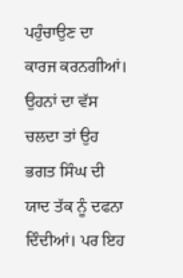ਪਹੁੰਚਾਉਣ ਦਾ ਕਾਰਜ ਕਰਨਗੀਆਂ। ਉਹਨਾਂ ਦਾ ਵੱਸ ਚਲਦਾ ਤਾਂ ਉਹ ਭਗਤ ਸਿੰਘ ਦੀ ਯਾਦ ਤੱਕ ਨੂੰ ਦਫਨਾ ਦਿੰਦੀਆਂ। ਪਰ ਇਹ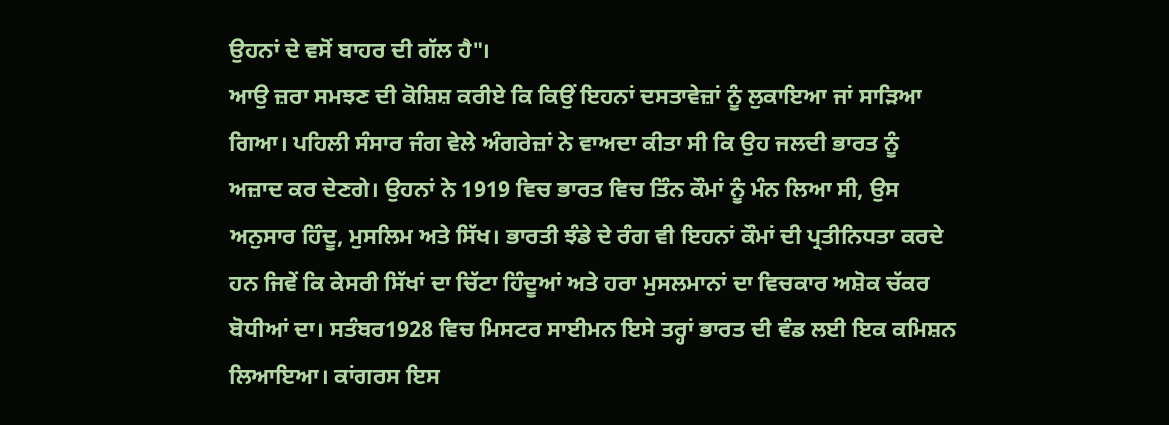ਉਹਨਾਂ ਦੇ ਵਸੋਂ ਬਾਹਰ ਦੀ ਗੱਲ ਹੈ"।
ਆਉ ਜ਼ਰਾ ਸਮਝਣ ਦੀ ਕੋਸ਼ਿਸ਼ ਕਰੀਏ ਕਿ ਕਿਉਂ ਇਹਨਾਂ ਦਸਤਾਵੇਜ਼ਾਂ ਨੂੰ ਲੁਕਾਇਆ ਜਾਂ ਸਾੜਿਆ ਗਿਆ। ਪਹਿਲੀ ਸੰਸਾਰ ਜੰਗ ਵੇਲੇ ਅੰਗਰੇਜ਼ਾਂ ਨੇ ਵਾਅਦਾ ਕੀਤਾ ਸੀ ਕਿ ਉਹ ਜਲਦੀ ਭਾਰਤ ਨੂੰ ਅਜ਼ਾਦ ਕਰ ਦੇਣਗੇ। ਉਹਨਾਂ ਨੇ 1919 ਵਿਚ ਭਾਰਤ ਵਿਚ ਤਿੰਨ ਕੌਮਾਂ ਨੂੰ ਮੰਨ ਲਿਆ ਸੀ, ਉਸ ਅਨੁਸਾਰ ਹਿੰਦੂ, ਮੁਸਲਿਮ ਅਤੇ ਸਿੱਖ। ਭਾਰਤੀ ਝੰਡੇ ਦੇ ਰੰਗ ਵੀ ਇਹਨਾਂ ਕੌਮਾਂ ਦੀ ਪ੍ਰਤੀਨਿਧਤਾ ਕਰਦੇ ਹਨ ਜਿਵੇਂ ਕਿ ਕੇਸਰੀ ਸਿੱਖਾਂ ਦਾ ਚਿੱਟਾ ਹਿੰਦੂਆਂ ਅਤੇ ਹਰਾ ਮੁਸਲਮਾਨਾਂ ਦਾ ਵਿਚਕਾਰ ਅਸ਼ੋਕ ਚੱਕਰ ਬੋਧੀਆਂ ਦਾ। ਸਤੰਬਰ1928 ਵਿਚ ਮਿਸਟਰ ਸਾਈਮਨ ਇਸੇ ਤਰ੍ਹਾਂ ਭਾਰਤ ਦੀ ਵੰਡ ਲਈ ਇਕ ਕਮਿਸ਼ਨ ਲਿਆਇਆ। ਕਾਂਗਰਸ ਇਸ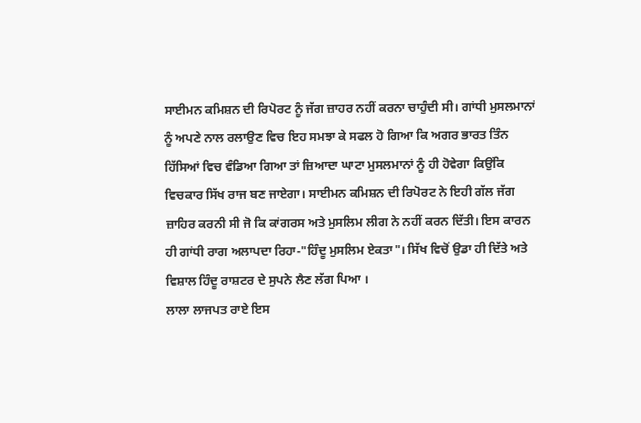ਸਾਈਮਨ ਕਮਿਸ਼ਨ ਦੀ ਰਿਪੋਰਟ ਨੂੰ ਜੱਗ ਜ਼ਾਹਰ ਨਹੀਂ ਕਰਨਾ ਚਾਹੁੰਦੀ ਸੀ। ਗਾਂਧੀ ਮੁਸਲਮਾਨਾਂ ਨੂੰ ਅਪਣੇ ਨਾਲ ਰਲਾਉਣ ਵਿਚ ਇਹ ਸਮਝਾ ਕੇ ਸਫਲ ਹੋ ਗਿਆ ਕਿ ਅਗਰ ਭਾਰਤ ਤਿੰਨ ਹਿੱਸਿਆਂ ਵਿਚ ਵੰਡਿਆ ਗਿਆ ਤਾਂ ਜ਼ਿਆਦਾ ਘਾਟਾ ਮੁਸਲਮਾਨਾਂ ਨੂੰ ਹੀ ਹੋਵੇਗਾ ਕਿਉਂਕਿ ਵਿਚਕਾਰ ਸਿੱਖ ਰਾਜ ਬਣ ਜਾਏਗਾ। ਸਾਈਮਨ ਕਮਿਸ਼ਨ ਦੀ ਰਿਪੋਰਟ ਨੇ ਇਹੀ ਗੱਲ ਜੱਗ ਜ਼ਾਹਿਰ ਕਰਨੀ ਸੀ ਜੋ ਕਿ ਕਾਂਗਰਸ ਅਤੇ ਮੁਸਲਿਮ ਲੀਗ ਨੇ ਨਹੀਂ ਕਰਨ ਦਿੱਤੀ। ਇਸ ਕਾਰਨ ਹੀ ਗਾਂਧੀ ਰਾਗ ਅਲਾਪਦਾ ਰਿਹਾ-"ਹਿੰਦੂ ਮੁਸਲਿਮ ਏਕਤਾ"। ਸਿੱਖ ਵਿਚੋਂ ਉਡਾ ਹੀ ਦਿੱਤੇ ਅਤੇ ਵਿਸ਼ਾਲ ਹਿੰਦੂ ਰਾਸ਼ਟਰ ਦੇ ਸੁਪਨੇ ਲੈਣ ਲੱਗ ਪਿਆ ।
ਲਾਲਾ ਲਾਜਪਤ ਰਾਏ ਇਸ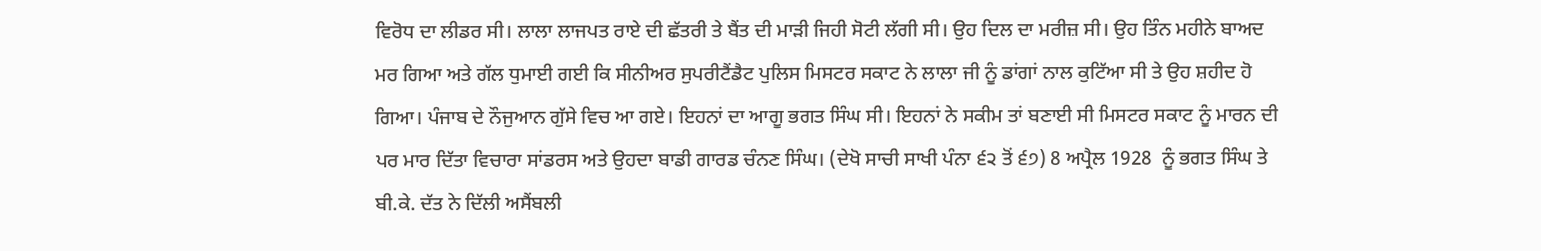ਵਿਰੋਧ ਦਾ ਲੀਡਰ ਸੀ। ਲਾਲਾ ਲਾਜਪਤ ਰਾਏ ਦੀ ਛੱਤਰੀ ਤੇ ਬੈਂਤ ਦੀ ਮਾੜੀ ਜਿਹੀ ਸੋਟੀ ਲੱਗੀ ਸੀ। ਉਹ ਦਿਲ ਦਾ ਮਰੀਜ਼ ਸੀ। ਉਹ ਤਿੰਨ ਮਹੀਨੇ ਬਾਅਦ ਮਰ ਗਿਆ ਅਤੇ ਗੱਲ ਧੁਮਾਈ ਗਈ ਕਿ ਸੀਨੀਅਰ ਸੁਪਰੀਟੈਂਡੈਟ ਪੁਲਿਸ ਮਿਸਟਰ ਸਕਾਟ ਨੇ ਲਾਲਾ ਜੀ ਨੂੰ ਡਾਂਗਾਂ ਨਾਲ ਕੁਟਿੱਆ ਸੀ ਤੇ ਉਹ ਸ਼ਹੀਦ ਹੋ ਗਿਆ। ਪੰਜਾਬ ਦੇ ਨੌਜੁਆਨ ਗੁੱਸੇ ਵਿਚ ਆ ਗਏ। ਇਹਨਾਂ ਦਾ ਆਗੂ ਭਗਤ ਸਿੰਘ ਸੀ। ਇਹਨਾਂ ਨੇ ਸਕੀਮ ਤਾਂ ਬਣਾਈ ਸੀ ਮਿਸਟਰ ਸਕਾਟ ਨੂੰ ਮਾਰਨ ਦੀ ਪਰ ਮਾਰ ਦਿੱਤਾ ਵਿਚਾਰਾ ਸਾਂਡਰਸ ਅਤੇ ਉਹਦਾ ਬਾਡੀ ਗਾਰਡ ਚੰਨਣ ਸਿੰਘ। (ਦੇਖੋ ਸਾਚੀ ਸਾਖੀ ਪੰਨਾ ੬੨ ਤੋਂ ੬੭) 8 ਅਪ੍ਰੈਲ 1928  ਨੂੰ ਭਗਤ ਸਿੰਘ ਤੇ ਬੀ.ਕੇ. ਦੱਤ ਨੇ ਦਿੱਲੀ ਅਸੈਂਬਲੀ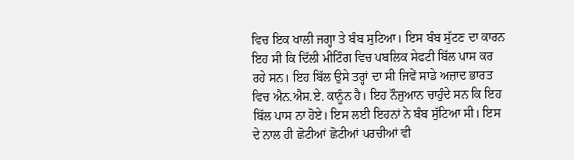ਵਿਚ ਇਕ ਖਾਲੀ ਜਗ੍ਹਾ ਤੇ ਬੰਬ ਸੁਟਿਆ। ਇਸ ਬੰਬ ਸੁੱਟਣ ਦਾ ਕਾਰਨ ਇਹ ਸੀ ਕਿ ਦਿੱਲੀ ਮੀਟਿੰਗ ਵਿਚ ਪਬਲਿਕ ਸੇਫਟੀ ਬਿੱਲ ਪਾਸ ਕਰ ਰਹੇ ਸਨ। ਇਹ ਬਿੱਲ ਉਸੇ ਤਰ੍ਹਾਂ ਦਾ ਸੀ ਜਿਵੇਂ ਸਾਡੇ ਅਜ਼ਾਦ ਭਾਰਤ ਵਿਚ ਐਨ.ਐਸ.ਏ. ਕਾਨੂੰਨ ਹੈ। ਇਹ ਨੌਜੁਆਨ ਚਾਹੁੰਦੇ ਸਨ ਕਿ ਇਹ ਬਿੱਲ ਪਾਸ ਨਾ ਹੋਏ। ਇਸ ਲਈ ਇਹਨਾਂ ਨੇ ਬੰਬ ਸੁੱਟਿਆ ਸੀ। ਇਸ ਦੇ ਨਾਲ ਹੀ ਛੋਟੀਆਂ ਛੋਟੀਆਂ ਪਰਚੀਆਂ ਵੀ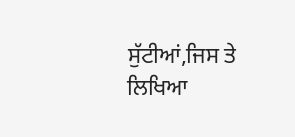ਸੁੱਟੀਆਂ,ਜਿਸ ਤੇ ਲਿਖਿਆ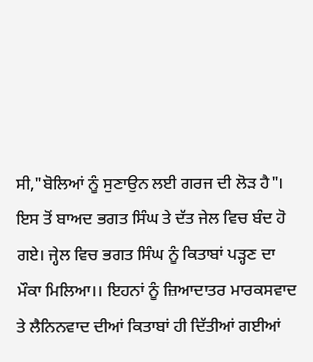ਸੀ,"ਬੋਲਿਆਂ ਨੂੰ ਸੁਣਾਉਨ ਲਈ ਗਰਜ ਦੀ ਲੋੜ ਹੈ"। ਇਸ ਤੋਂ ਬਾਅਦ ਭਗਤ ਸਿੰਘ ਤੇ ਦੱਤ ਜੇਲ ਵਿਚ ਬੰਦ ਹੋ ਗਏ। ਜ੍ਹੇਲ ਵਿਚ ਭਗਤ ਸਿੰਘ ਨੂੰ ਕਿਤਾਬਾਂ ਪੜ੍ਹਣ ਦਾ ਮੌਕਾ ਮਿਲਿਆ।। ਇਹਨਾਂ ਨੂੰ ਜ਼ਿਆਦਾਤਰ ਮਾਰਕਸਵਾਦ ਤੇ ਲੈਨਿਨਵਾਦ ਦੀਆਂ ਕਿਤਾਬਾਂ ਹੀ ਦਿੱਤੀਆਂ ਗਈਆਂ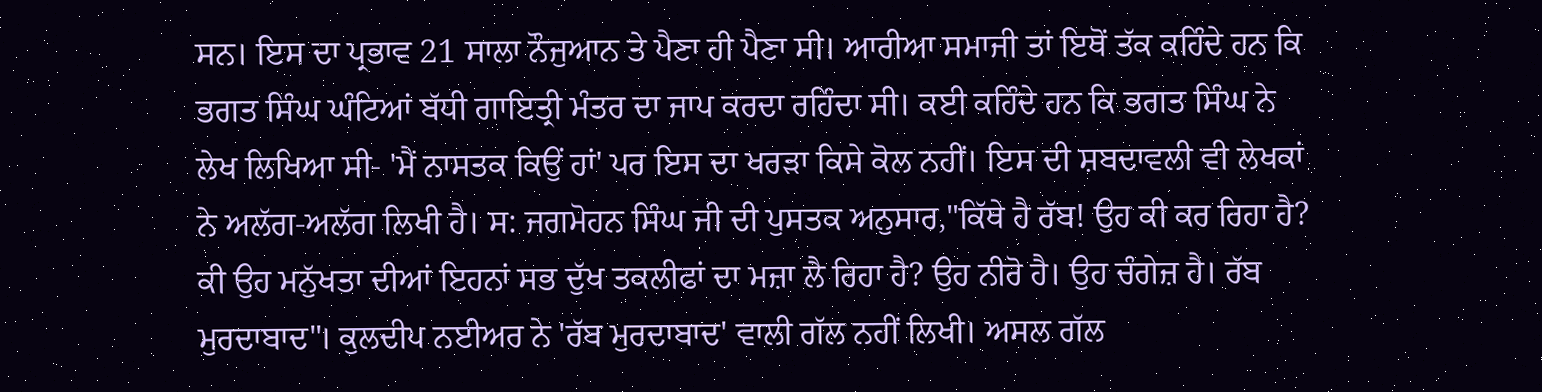ਸਨ। ਇਸ ਦਾ ਪ੍ਰਭਾਵ 21 ਸਾਲਾ ਨੌਜੁਆਨ ਤੇ ਪੈਣਾ ਹੀ ਪੈਣਾ ਸੀ। ਆਰੀਆ ਸਮਾਜੀ ਤਾਂ ਇਥੋਂ ਤੱਕ ਕਹਿੰਦੇ ਹਨ ਕਿ ਭਗਤ ਸਿੰਘ ਘੰਟਿਆਂ ਬੱਧੀ ਗਾਇਤ੍ਰੀ ਮੰਤਰ ਦਾ ਜਾਪ ਕਰਦਾ ਰਹਿੰਦਾ ਸੀ। ਕਈ ਕਹਿੰਦੇ ਹਨ ਕਿ ਭਗਤ ਸਿੰਘ ਨੇ ਲੇਖ ਲਿਖਿਆ ਸੀ- 'ਮੈਂ ਨਾਸਤਕ ਕਿਉਂ ਹਾਂ' ਪਰ ਇਸ ਦਾ ਖਰੜਾ ਕਿਸੇ ਕੋਲ ਨਹੀਂ। ਇਸ ਦੀ ਸ਼ਬਦਾਵਲੀ ਵੀ ਲੇਖਕਾਂ ਨੇ ਅਲੱਗ-ਅਲੱਗ ਲਿਖੀ ਹੈ। ਸ: ਜਗਮੋਹਨ ਸਿੰਘ ਜੀ ਦੀ ਪੁਸਤਕ ਅਨੁਸਾਰ,"ਕਿੱਥੇ ਹੈ ਰੱਬ! ਉਹ ਕੀ ਕਰ ਰਿਹਾ ਹੈ? ਕੀ ਉਹ ਮਨੁੱਖਤਾ ਦੀਆਂ ਇਹਨਾਂ ਸਭ ਦੁੱਖ ਤਕਲੀਫਾਂ ਦਾ ਮਜ਼ਾ ਲੈ ਰਿਹਾ ਹੈ? ਉਹ ਨੀਰੋ ਹੈ। ਉਹ ਚੰਗੇਜ਼ ਹੈ। ਰੱਬ ਮੁਰਦਾਬਾਦ"। ਕੁਲਦੀਪ ਨਈਅਰ ਨੇ 'ਰੱਬ ਮੁਰਦਾਬਾਦ' ਵਾਲੀ ਗੱਲ ਨਹੀਂ ਲਿਖੀ। ਅਸਲ ਗੱਲ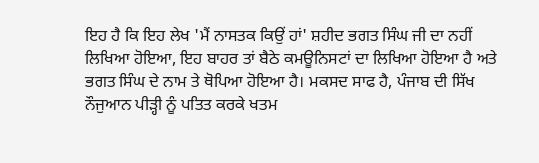ਇਹ ਹੈ ਕਿ ਇਹ ਲੇਖ 'ਮੈਂ ਨਾਸਤਕ ਕਿਉਂ ਹਾਂ' ਸ਼ਹੀਦ ਭਗਤ ਸਿੰਘ ਜੀ ਦਾ ਨਹੀਂ ਲਿਖਿਆ ਹੋਇਆ, ਇਹ ਬਾਹਰ ਤਾਂ ਬੈਠੇ ਕਮਊਨਿਸਟਾਂ ਦਾ ਲਿਖਿਆ ਹੋਇਆ ਹੈ ਅਤੇ ਭਗਤ ਸਿੰਘ ਦੇ ਨਾਮ ਤੇ ਥੋਪਿਆ ਹੋਇਆ ਹੈ। ਮਕਸਦ ਸਾਫ ਹੈ, ਪੰਜਾਬ ਦੀ ਸਿੱਖ ਨੌਜੁਆਨ ਪੀੜ੍ਹੀ ਨੂੰ ਪਤਿਤ ਕਰਕੇ ਖਤਮ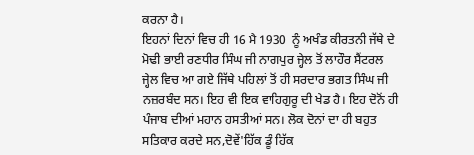ਕਰਨਾ ਹੈ।
ਇਹਨਾਂ ਦਿਨਾਂ ਵਿਚ ਹੀ 16 ਮੈ 1930  ਨੂੰ ਅਖੰਡ ਕੀਰਤਨੀ ਜੱਥੇ ਦੇ ਮੋਢੀ ਭਾਈ ਰਣਧੀਰ ਸਿੰਘ ਜੀ ਨਾਗਪੁਰ ਜ੍ਹੇਲ ਤੋਂ ਲਾਹੌਰ ਸੈਂਟਰਲ ਜ੍ਹੇਲ ਵਿਚ ਆ ਗਏ ਜਿੱਥੇ ਪਹਿਲਾਂ ਤੋਂ ਹੀ ਸਰਦਾਰ ਭਗਤ ਸਿੰਘ ਜੀ ਨਜ਼ਰਬੰਦ ਸਨ। ਇਹ ਵੀ ਇਕ ਵਾਹਿਗੁਰੂ ਦੀ ਖੇਡ ਹੈ। ਇਹ ਦੋਨੋਂ ਹੀ ਪੰਜਾਬ ਦੀਆਂ ਮਹਾਨ ਹਸਤੀਆਂ ਸਨ। ਲੋਕ ਦੋਨਾਂ ਦਾ ਹੀ ਬਹੁਤ ਸਤਿਕਾਰ ਕਰਦੇ ਸਨ,ਦੋਵੇਂ'ਹਿੱਕ ਡੂੰ ਹਿੱਕ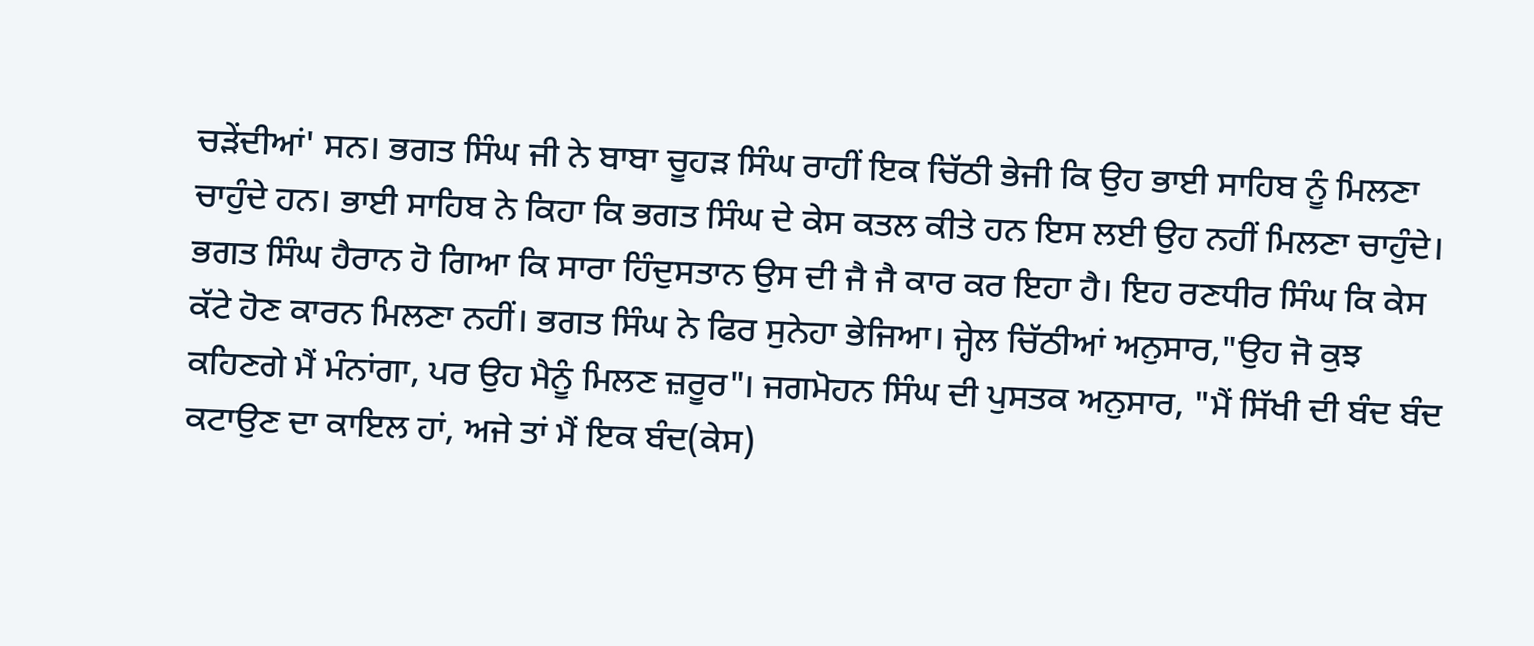ਚੜੇਂਦੀਆਂ' ਸਨ। ਭਗਤ ਸਿੰਘ ਜੀ ਨੇ ਬਾਬਾ ਚੂਹੜ ਸਿੰਘ ਰਾਹੀਂ ਇਕ ਚਿੱਠੀ ਭੇਜੀ ਕਿ ਉਹ ਭਾਈ ਸਾਹਿਬ ਨੂੰ ਮਿਲਣਾ ਚਾਹੁੰਦੇ ਹਨ। ਭਾਈ ਸਾਹਿਬ ਨੇ ਕਿਹਾ ਕਿ ਭਗਤ ਸਿੰਘ ਦੇ ਕੇਸ ਕਤਲ ਕੀਤੇ ਹਨ ਇਸ ਲਈ ਉਹ ਨਹੀਂ ਮਿਲਣਾ ਚਾਹੁੰਦੇ। ਭਗਤ ਸਿੰਘ ਹੈਰਾਨ ਹੋ ਗਿਆ ਕਿ ਸਾਰਾ ਹਿੰਦੁਸਤਾਨ ਉਸ ਦੀ ਜੈ ਜੈ ਕਾਰ ਕਰ ਇਹਾ ਹੈ। ਇਹ ਰਣਧੀਰ ਸਿੰਘ ਕਿ ਕੇਸ ਕੱਟੇ ਹੋਣ ਕਾਰਨ ਮਿਲਣਾ ਨਹੀਂ। ਭਗਤ ਸਿੰਘ ਨੇ ਫਿਰ ਸੁਨੇਹਾ ਭੇਜਿਆ। ਜ੍ਹੇਲ ਚਿੱਠੀਆਂ ਅਨੁਸਾਰ,"ਉਹ ਜੋ ਕੁਝ ਕਹਿਣਗੇ ਮੈਂ ਮੰਨਾਂਗਾ, ਪਰ ਉਹ ਮੈਨੂੰ ਮਿਲਣ ਜ਼ਰੂਰ"। ਜਗਮੋਹਨ ਸਿੰਘ ਦੀ ਪੁਸਤਕ ਅਨੁਸਾਰ, "ਮੈਂ ਸਿੱਖੀ ਦੀ ਬੰਦ ਬੰਦ ਕਟਾਉਣ ਦਾ ਕਾਇਲ ਹਾਂ, ਅਜੇ ਤਾਂ ਮੈਂ ਇਕ ਬੰਦ(ਕੇਸ)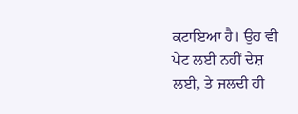ਕਟਾਇਆ ਹੈ। ਉਹ ਵੀ ਪੇਟ ਲਈ ਨਹੀਂ ਦੇਸ਼ ਲਈ, ਤੇ ਜਲਦੀ ਹੀ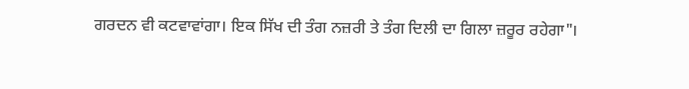ਗਰਦਨ ਵੀ ਕਟਵਾਵਾਂਗਾ। ਇਕ ਸਿੱਖ ਦੀ ਤੰਗ ਨਜ਼ਰੀ ਤੇ ਤੰਗ ਦਿਲੀ ਦਾ ਗਿਲਾ ਜ਼ਰੂਰ ਰਹੇਗਾ"।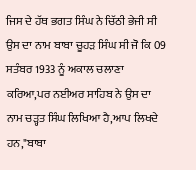ਜਿਸ ਦੇ ਹੱਥ ਭਗਤ ਸਿੰਘ ਨੇ ਚਿੱਠੀ ਭੇਜੀ ਸੀ ਉਸ ਦਾ ਨਾਮ ਬਾਬਾ ਚੂਹੜ ਸਿੰਘ ਸੀ ਜੋ ਕਿ 09 ਸਤੰਬਰ 1933 ਨੂੰ ਅਕਾਲ ਚਲਾਣਾ ਕਰਿਆ,ਪਰ ਨਈਅਰ ਸਾਹਿਬ ਨੇ ਉਸ ਦਾ ਨਾਮ ਚੜ੍ਹਤ ਸਿੰਘ ਲਿਖਿਆ ਹੈ,ਆਪ ਲਿਖਦੇ ਹਨ,"ਬਾਬਾ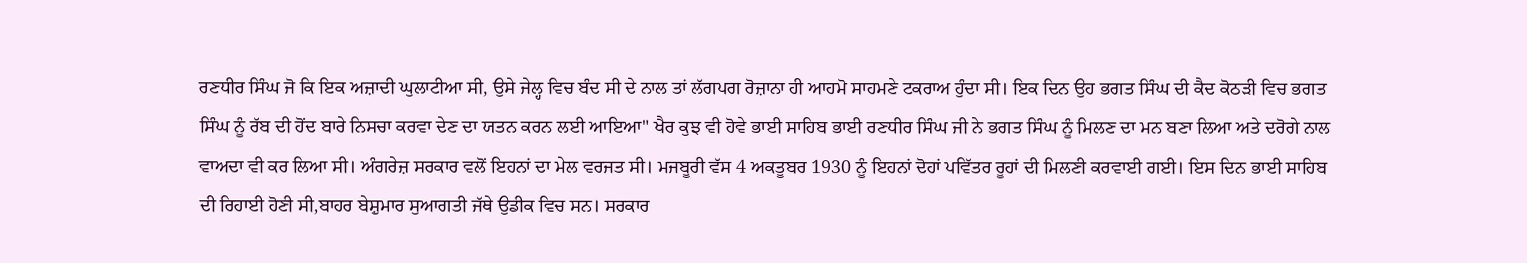ਰਣਧੀਰ ਸਿੰਘ ਜੋ ਕਿ ਇਕ ਅਜ਼ਾਦੀ ਘੁਲਾਟੀਆ ਸੀ, ਉਸੇ ਜੇਲ੍ਹ ਵਿਚ ਬੰਦ ਸੀ ਦੇ ਨਾਲ ਤਾਂ ਲੱਗਪਗ ਰੋਜ਼ਾਨਾ ਹੀ ਆਹਮੋ ਸਾਹਮਣੇ ਟਕਰਾਅ ਹੁੰਦਾ ਸੀ। ਇਕ ਦਿਨ ਉਹ ਭਗਤ ਸਿੰਘ ਦੀ ਕੈਦ ਕੋਠੜੀ ਵਿਚ ਭਗਤ ਸਿੰਘ ਨੂੰ ਰੱਬ ਦੀ ਹੋਂਦ ਬਾਰੇ ਨਿਸਚਾ ਕਰਵਾ ਦੇਣ ਦਾ ਯਤਨ ਕਰਨ ਲਈ ਆਇਆ" ਖੈਰ ਕੁਝ ਵੀ ਹੋਵੇ ਭਾਈ ਸਾਹਿਬ ਭਾਈ ਰਣਧੀਰ ਸਿੰਘ ਜੀ ਨੇ ਭਗਤ ਸਿੰਘ ਨੂੰ ਮਿਲਣ ਦਾ ਮਨ ਬਣਾ ਲਿਆ ਅਤੇ ਦਰੋਗੇ ਨਾਲ ਵਾਅਦਾ ਵੀ ਕਰ ਲਿਆ ਸੀ। ਅੰਗਰੇਜ਼ ਸਰਕਾਰ ਵਲੋਂ ਇਹਨਾਂ ਦਾ ਮੇਲ ਵਰਜਤ ਸੀ। ਮਜਬੂਰੀ ਵੱਸ 4 ਅਕਤੂਬਰ 1930 ਨੂੰ ਇਹਨਾਂ ਦੋਹਾਂ ਪਵਿੱਤਰ ਰੂਹਾਂ ਦੀ ਮਿਲਣੀ ਕਰਵਾਈ ਗਈ। ਇਸ ਦਿਨ ਭਾਈ ਸਾਹਿਬ ਦੀ ਰਿਹਾਈ ਹੋਣੀ ਸੀ,ਬਾਹਰ ਬੇਸ਼ੁਮਾਰ ਸੁਆਗਤੀ ਜੱਥੇ ਉਡੀਕ ਵਿਚ ਸਨ। ਸਰਕਾਰ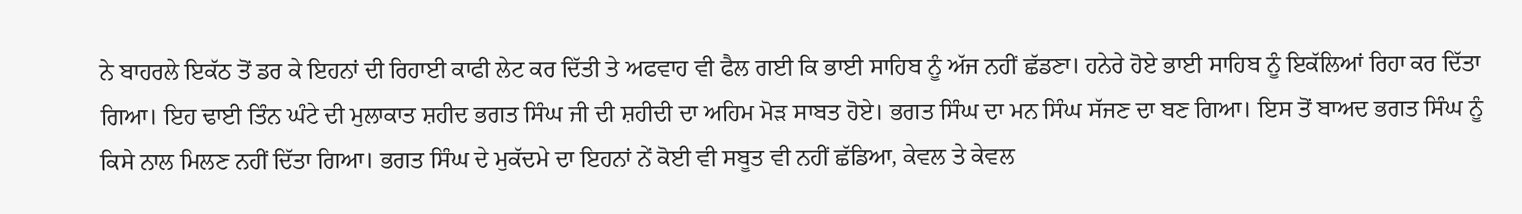ਨੇ ਬਾਹਰਲੇ ਇਕੱਠ ਤੋਂ ਡਰ ਕੇ ਇਹਨਾਂ ਦੀ ਰਿਹਾਈ ਕਾਫੀ ਲੇਟ ਕਰ ਦਿੱਤੀ ਤੇ ਅਫਵਾਹ ਵੀ ਫੈਲ ਗਈ ਕਿ ਭਾਈ ਸਾਹਿਬ ਨੂੰ ਅੱਜ ਨਹੀਂ ਛੱਡਣਾ। ਹਨੇਰੇ ਹੋਏ ਭਾਈ ਸਾਹਿਬ ਨੂੰ ਇਕੱਲਿਆਂ ਰਿਹਾ ਕਰ ਦਿੱਤਾ ਗਿਆ। ਇਹ ਢਾਈ ਤਿੰਨ ਘੰਟੇ ਦੀ ਮੁਲਾਕਾਤ ਸ਼ਹੀਦ ਭਗਤ ਸਿੰਘ ਜੀ ਦੀ ਸ਼ਹੀਦੀ ਦਾ ਅਹਿਮ ਮੋੜ ਸਾਬਤ ਹੋਏ। ਭਗਤ ਸਿੰਘ ਦਾ ਮਨ ਸਿੰਘ ਸੱਜਣ ਦਾ ਬਣ ਗਿਆ। ਇਸ ਤੋਂ ਬਾਅਦ ਭਗਤ ਸਿੰਘ ਨੂੰ ਕਿਸੇ ਨਾਲ ਮਿਲਣ ਨਹੀਂ ਦਿੱਤਾ ਗਿਆ। ਭਗਤ ਸਿੰਘ ਦੇ ਮੁਕੱਦਮੇ ਦਾ ਇਹਨਾਂ ਨੇਂ ਕੋਈ ਵੀ ਸਬੂਤ ਵੀ ਨਹੀਂ ਛੱਡਿਆ, ਕੇਵਲ ਤੇ ਕੇਵਲ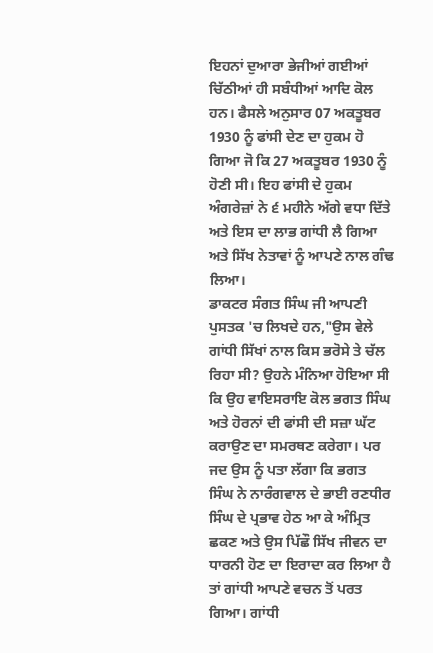ਇਹਨਾਂ ਦੁਆਰਾ ਭੇਜੀਆਂ ਗਈਆਂ ਚਿੱਠੀਆਂ ਹੀ ਸਬੰਧੀਆਂ ਆਦਿ ਕੋਲ ਹਨ। ਫੈਸਲੇ ਅਨੁਸਾਰ 07 ਅਕਤੂਬਰ 1930 ਨੂੰ ਫਾਂਸੀ ਦੇਣ ਦਾ ਹੁਕਮ ਹੋ ਗਿਆ ਜੋ ਕਿ 27 ਅਕਤੂਬਰ 1930 ਨੂੰ ਹੋਣੀ ਸੀ। ਇਹ ਫਾਂਸੀ ਦੇ ਹੁਕਮ ਅੰਗਰੇਜ਼ਾਂ ਨੇ ੬ ਮਹੀਨੇ ਅੱਗੇ ਵਧਾ ਦਿੱਤੇ ਅਤੇ ਇਸ ਦਾ ਲਾਭ ਗਾਂਧੀ ਲੈ ਗਿਆ ਅਤੇ ਸਿੱਖ ਨੇਤਾਵਾਂ ਨੂੰ ਆਪਣੇ ਨਾਲ ਗੰਢ ਲਿਆ।
ਡਾਕਟਰ ਸੰਗਤ ਸਿੰਘ ਜੀ ਆਪਣੀ ਪੁਸਤਕ 'ਚ ਲਿਖਦੇ ਹਨ,"ਉਸ ਵੇਲੇ ਗਾਂਧੀ ਸਿੱਖਾਂ ਨਾਲ ਕਿਸ ਭਰੋਸੇ ਤੇ ਚੱਲ ਰਿਹਾ ਸੀ? ਉਹਨੇ ਮੰਨਿਆ ਹੋਇਆ ਸੀ ਕਿ ਉਹ ਵਾਇਸਰਾਇ ਕੋਲ ਭਗਤ ਸਿੰਘ ਅਤੇ ਹੋਰਨਾਂ ਦੀ ਫਾਂਸੀ ਦੀ ਸਜ਼ਾ ਘੱਟ ਕਰਾਉਣ ਦਾ ਸਮਰਥਣ ਕਰੇਗਾ। ਪਰ ਜਦ ਉਸ ਨੂੰ ਪਤਾ ਲੱਗਾ ਕਿ ਭਗਤ ਸਿੰਘ ਨੇ ਨਾਰੰਗਵਾਲ ਦੇ ਭਾਈ ਰਣਧੀਰ ਸਿੰਘ ਦੇ ਪ੍ਰਭਾਵ ਹੇਠ ਆ ਕੇ ਅੰਮ੍ਰਿਤ ਛਕਣ ਅਤੇ ਉਸ ਪਿੱਛੌ ਸਿੱਖ ਜੀਵਨ ਦਾ ਧਾਰਨੀ ਹੋਣ ਦਾ ਇਰਾਦਾ ਕਰ ਲਿਆ ਹੈ ਤਾਂ ਗਾਂਧੀ ਆਪਣੇ ਵਚਨ ਤੋਂ ਪਰਤ ਗਿਆ। ਗਾਂਧੀ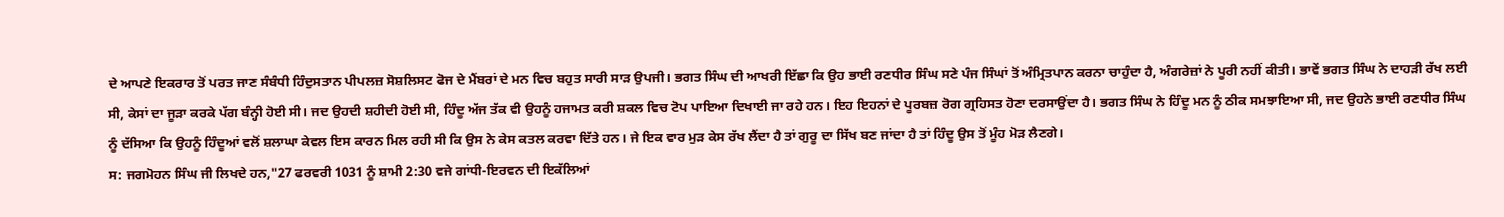ਦੇ ਆਪਣੇ ਇਕਰਾਰ ਤੋਂ ਪਰਤ ਜਾਣ ਸੰਬੰਧੀ ਹਿੰਦੁਸਤਾਨ ਪੀਪਲਜ਼ ਸੋਸ਼ਲਿਸਟ ਫੋਜ ਦੇ ਮੈਂਬਰਾਂ ਦੇ ਮਨ ਵਿਚ ਬਹੁਤ ਸਾਰੀ ਸਾੜ ਉਪਜੀ। ਭਗਤ ਸਿੰਘ ਦੀ ਆਖਰੀ ਇੱਛਾ ਕਿ ਉਹ ਭਾਈ ਰਣਧੀਰ ਸਿੰਘ ਸਣੇ ਪੰਜ ਸਿੰਘਾਂ ਤੋਂ ਅੰਮ੍ਰਿਤਪਾਨ ਕਰਨਾ ਚਾਹੁੰਦਾ ਹੈ, ਅੰਗਰੇਜ਼ਾਂ ਨੇ ਪੂਰੀ ਨਹੀਂ ਕੀਤੀ। ਭਾਵੇਂ ਭਗਤ ਸਿੰਘ ਨੇ ਦਾਹੜੀ ਰੱਖ ਲਈ ਸੀ, ਕੇਸਾਂ ਦਾ ਜੂੜਾ ਕਰਕੇ ਪੱਗ ਬੰਨ੍ਹੀ ਹੋਈ ਸੀ। ਜਦ ਉਹਦੀ ਸ਼ਹੀਦੀ ਹੋਈ ਸੀ, ਹਿੰਦੂ ਅੱਜ ਤੱਕ ਵੀ ਉਹਨੂੰ ਹਜਾਮਤ ਕਰੀ ਸ਼ਕਲ ਵਿਚ ਟੋਪ ਪਾਇਆ ਦਿਖਾਈ ਜਾ ਰਹੇ ਹਨ। ਇਹ ਇਹਨਾਂ ਦੇ ਪੂਰਬਜ਼ ਰੋਗ ਗ੍ਰਹਿਸਤ ਹੋਣਾ ਦਰਸਾਉਂਦਾ ਹੈ। ਭਗਤ ਸਿੰਘ ਨੇ ਹਿੰਦੂ ਮਨ ਨੂੰ ਠੀਕ ਸਮਝਾਇਆ ਸੀ, ਜਦ ਉਹਨੇ ਭਾਈ ਰਣਧੀਰ ਸਿੰਘ ਨੂੰ ਦੱਸਿਆ ਕਿ ਉਹਨੂੰ ਹਿੰਦੂਆਂ ਵਲੋਂ ਸ਼ਲਾਘਾ ਕੇਵਲ ਇਸ ਕਾਰਨ ਮਿਲ ਰਹੀ ਸੀ ਕਿ ਉਸ ਨੇ ਕੇਸ ਕਤਲ ਕਰਵਾ ਦਿੱਤੇ ਹਨ। ਜੇ ਇਕ ਵਾਰ ਮੁੜ ਕੇਸ ਰੱਖ ਲੈਂਦਾ ਹੈ ਤਾਂ ਗੁਰੂ ਦਾ ਸਿੱਖ ਬਣ ਜਾਂਦਾ ਹੈ ਤਾਂ ਹਿੰਦੂ ਉਸ ਤੋਂ ਮੂੰਹ ਮੋੜ ਲੈਣਗੇ।
ਸ: ਜਗਮੋਹਨ ਸਿੰਘ ਜੀ ਲਿਖਦੇ ਹਨ,"27 ਫਰਵਰੀ 1031 ਨੂੰ ਸ਼ਾਮੀ 2:30 ਵਜੇ ਗਾਂਧੀ-ਇਰਵਨ ਦੀ ਇਕੱਲਿਆਂ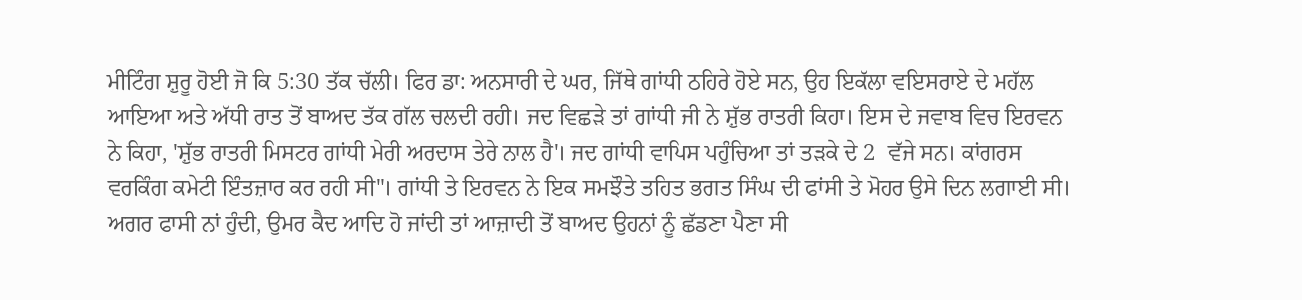ਮੀਟਿੰਗ ਸ਼ੁਰੂ ਹੋਈ ਜੋ ਕਿ 5:30 ਤੱਕ ਚੱਲੀ। ਫਿਰ ਡਾ: ਅਨਸਾਰੀ ਦੇ ਘਰ, ਜਿੱਥੇ ਗਾਂਧੀ ਠਹਿਰੇ ਹੋਏ ਸਨ, ਉਹ ਇਕੱਲਾ ਵਇਸਰਾਏ ਦੇ ਮਹੱਲ ਆਇਆ ਅਤੇ ਅੱਧੀ ਰਾਤ ਤੋਂ ਬਾਅਦ ਤੱਕ ਗੱਲ ਚਲਦੀ ਰਹੀ। ਜਦ ਵਿਛੜੇ ਤਾਂ ਗਾਂਧੀ ਜੀ ਨੇ ਸ਼ੁੱਭ ਰਾਤਰੀ ਕਿਹਾ। ਇਸ ਦੇ ਜਵਾਬ ਵਿਚ ਇਰਵਨ ਨੇ ਕਿਹਾ, 'ਸ਼ੁੱਭ ਰਾਤਰੀ ਮਿਸਟਰ ਗਾਂਧੀ ਮੇਰੀ ਅਰਦਾਸ ਤੇਰੇ ਨਾਲ ਹੈ'। ਜਦ ਗਾਂਧੀ ਵਾਪਿਸ ਪਹੁੰਚਿਆ ਤਾਂ ਤੜਕੇ ਦੇ 2  ਵੱਜੇ ਸਨ। ਕਾਂਗਰਸ ਵਰਕਿੰਗ ਕਮੇਟੀ ਇੰਤਜ਼ਾਰ ਕਰ ਰਹੀ ਸੀ"। ਗਾਂਧੀ ਤੇ ਇਰਵਨ ਨੇ ਇਕ ਸਮਝੌਤੇ ਤਹਿਤ ਭਗਤ ਸਿੰਘ ਦੀ ਫਾਂਸੀ ਤੇ ਮੋਹਰ ਉਸੇ ਦਿਨ ਲਗਾਈ ਸੀ। ਅਗਰ ਫਾਸੀ ਨਾਂ ਹੁੰਦੀ, ਉਮਰ ਕੈਦ ਆਦਿ ਹੋ ਜਾਂਦੀ ਤਾਂ ਆਜ਼ਾਦੀ ਤੋਂ ਬਾਅਦ ਉਹਨਾਂ ਨੂੰ ਛੱਡਣਾ ਪੈਣਾ ਸੀ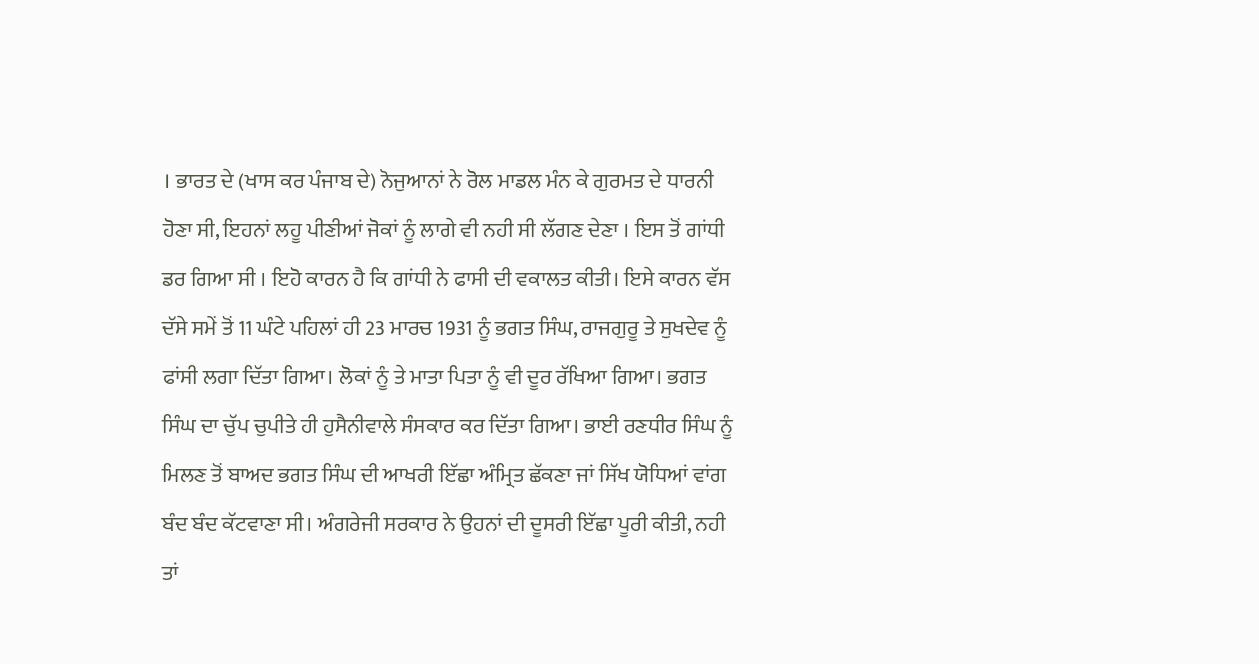। ਭਾਰਤ ਦੇ (ਖਾਸ ਕਰ ਪੰਜਾਬ ਦੇ) ਨੋਜੁਆਨਾਂ ਨੇ ਰੋਲ ਮਾਡਲ ਮੰਨ ਕੇ ਗੁਰਮਤ ਦੇ ਧਾਰਨੀ ਹੋਣਾ ਸੀ, ਇਹਨਾਂ ਲਹੂ ਪੀਣੀਆਂ ਜੋਕਾਂ ਨੂੰ ਲਾਗੇ ਵੀ ਨਹੀ ਸੀ ਲੱਗਣ ਦੇਣਾ । ਇਸ ਤੋਂ ਗਾਂਧੀ ਡਰ ਗਿਆ ਸੀ । ਇਹੋ ਕਾਰਨ ਹੈ ਕਿ ਗਾਂਧੀ ਨੇ ਫਾਸੀ ਦੀ ਵਕਾਲਤ ਕੀਤੀ। ਇਸੇ ਕਾਰਨ ਵੱਸ ਦੱਸੇ ਸਮੇਂ ਤੋਂ 11 ਘੰਟੇ ਪਹਿਲਾਂ ਹੀ 23 ਮਾਰਚ 1931 ਨੂੰ ਭਗਤ ਸਿੰਘ, ਰਾਜਗੁਰੂ ਤੇ ਸੁਖਦੇਵ ਨੂੰ ਫਾਂਸੀ ਲਗਾ ਦਿੱਤਾ ਗਿਆ। ਲੋਕਾਂ ਨੂੰ ਤੇ ਮਾਤਾ ਪਿਤਾ ਨੂੰ ਵੀ ਦੂਰ ਰੱਖਿਆ ਗਿਆ। ਭਗਤ ਸਿੰਘ ਦਾ ਚੁੱਪ ਚੁਪੀਤੇ ਹੀ ਹੁਸੈਨੀਵਾਲੇ ਸੰਸਕਾਰ ਕਰ ਦਿੱਤਾ ਗਿਆ। ਭਾਈ ਰਣਧੀਰ ਸਿੰਘ ਨੂੰ ਮਿਲਣ ਤੋਂ ਬਾਅਦ ਭਗਤ ਸਿੰਘ ਦੀ ਆਖਰੀ ਇੱਛਾ ਅੰਮ੍ਰਿਤ ਛੱਕਣਾ ਜਾਂ ਸਿੱਖ ਯੋਧਿਆਂ ਵਾਂਗ ਬੰਦ ਬੰਦ ਕੱਟਵਾਣਾ ਸੀ। ਅੰਗਰੇਜੀ ਸਰਕਾਰ ਨੇ ਉਹਨਾਂ ਦੀ ਦੂਸਰੀ ਇੱਛਾ ਪੂਰੀ ਕੀਤੀ, ਨਹੀ ਤਾਂ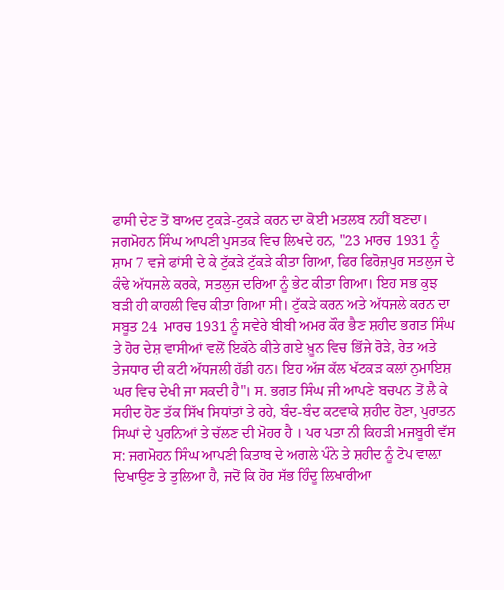ਫਾਸੀ ਦੇਣ ਤੋਂ ਬਾਅਦ ਟੁਕੜੇ-ਟੁਕੜੇ ਕਰਨ ਦਾ ਕੋਈ ਮਤਲਬ ਨਹੀਂ ਬਣਦਾ। ਜਗਮੋਹਨ ਸਿੰਘ ਆਪਣੀ ਪੁਸਤਕ ਵਿਚ ਲਿਖਦੇ ਹਨ, "23 ਮਾਰਚ 1931 ਨੂੰ ਸ਼ਾਮ 7 ਵਜੇ ਫਾਂਸੀ ਦੇ ਕੇ ਟੁੱਕੜੇ ਟੁੱਕੜੇ ਕੀਤਾ ਗਿਆ, ਫਿਰ ਫਿਰੋਜ਼ਪੁਰ ਸਤਲੁਜ ਦੇ ਕੰਢੇ ਅੱਧਜਲੇ ਕਰਕੇ, ਸਤਲੁਜ ਦਰਿਆ ਨੂੰ ਭੇਟ ਕੀਤਾ ਗਿਆ। ਇਹ ਸਭ ਕੁਝ ਬੜੀ ਹੀ ਕਾਹਲੀ ਵਿਚ ਕੀਤਾ ਗਿਆ ਸੀ। ਟੁੱਕੜੇ ਕਰਨ ਅਤੇ ਅੱਧਜਲੇ ਕਰਨ ਦਾ ਸਬੂਤ 24  ਮਾਰਚ 1931 ਨੂੰ ਸਵੇਰੇ ਬੀਬੀ ਅਮਰ ਕੌਰ ਭੈਣ ਸ਼ਹੀਦ ਭਗਤ ਸਿੰਘ ਤੇ ਹੋਰ ਦੇਸ਼ ਵਾਸੀਆਂ ਵਲੋਂ ਇਕੱਠੇ ਕੀਤੇ ਗਏ ਖ਼ੂਨ ਵਿਚ ਭਿੱਜੇ ਰੋੜੇ, ਰੇਤ ਅਤੇ ਤੇਜਧਾਰ ਦੀ ਕਟੀ ਅੱਧਜਲੀ ਹੱਡੀ ਹਨ। ਇਹ ਅੱਜ ਕੱਲ ਖੱਟਕੜ ਕਲਾਂ ਨੁਮਾਇਸ਼ ਘਰ ਵਿਚ ਦੇਖੀ ਜਾ ਸਕਦੀ ਹੈ"। ਸ. ਭਗਤ ਸਿੰਘ ਜੀ ਆਪਣੇ ਬਚਪਨ ਤੋਂ ਲੈ ਕੇ ਸਹੀਦ ਹੋਣ ਤੱਕ ਸਿੱਖ ਸਿਧਾਂਤਾਂ ਤੇ ਰਹੇ, ਬੰਦ-ਬੰਦ ਕਟਵਾਕੇ ਸ਼ਹੀਦ ਹੋਣਾ, ਪੁਰਾਤਨ ਸਿਘਾਂ ਦੇ ਪੁਰਨਿਆਂ ਤੇ ਚੱਲਣ ਦੀ ਮੋਹਰ ਹੈ । ਪਰ ਪਤਾ ਨੀ ਕਿਹੜੀ ਮਜਬੂਰੀ ਵੱਸ ਸ: ਜਗਮੋਹਨ ਸਿੰਘ ਆਪਣੀ ਕਿਤਾਬ ਦੇ ਅਗਲੇ ਪੰਨੇ ਤੇ ਸ਼ਹੀਦ ਨੂੰ ਟੋਪ ਵਾਲ਼ਾ ਦਿਖਾਉਣ ਤੇ ਤੁਲਿਆ ਹੈ, ਜਦੋਂ ਕਿ ਹੋਰ ਸੱਭ ਹਿੰਦੂ ਲਿਖਾਰੀਆ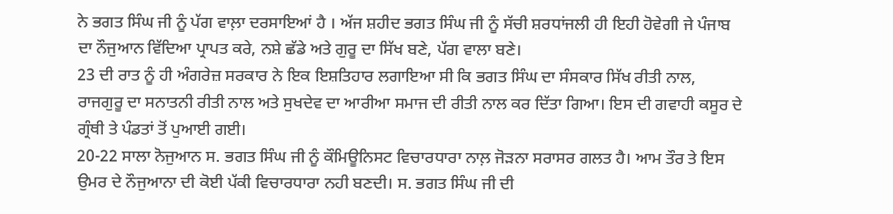ਨੇ ਭਗਤ ਸਿੰਘ ਜੀ ਨੂੰ ਪੱਗ ਵਾਲ਼ਾ ਦਰਸਾਇਆਂ ਹੈ । ਅੱਜ ਸ਼ਹੀਦ ਭਗਤ ਸਿੰਘ ਜੀ ਨੂੰ ਸੱਚੀ ਸ਼ਰਧਾਂਜਲੀ ਹੀ ਇਹੀ ਹੋਵੇਗੀ ਜੇ ਪੰਜਾਬ ਦਾ ਨੌਜੁਆਨ ਵਿੱਦਿਆ ਪ੍ਰਾਪਤ ਕਰੇ, ਨਸ਼ੇ ਛੱਡੇ ਅਤੇ ਗੁਰੂ ਦਾ ਸਿੱਖ ਬਣੇ, ਪੱਗ ਵਾਲਾ ਬਣੇ।
23 ਦੀ ਰਾਤ ਨੂੰ ਹੀ ਅੰਗਰੇਜ਼ ਸਰਕਾਰ ਨੇ ਇਕ ਇਸ਼ਤਿਹਾਰ ਲਗਾਇਆ ਸੀ ਕਿ ਭਗਤ ਸਿੰਘ ਦਾ ਸੰਸਕਾਰ ਸਿੱਖ ਰੀਤੀ ਨਾਲ, ਰਾਜਗੁਰੂ ਦਾ ਸਨਾਤਨੀ ਰੀਤੀ ਨਾਲ ਅਤੇ ਸੁਖਦੇਵ ਦਾ ਆਰੀਆ ਸਮਾਜ ਦੀ ਰੀਤੀ ਨਾਲ ਕਰ ਦਿੱਤਾ ਗਿਆ। ਇਸ ਦੀ ਗਵਾਹੀ ਕਸੂਰ ਦੇ ਗ੍ਰੰਥੀ ਤੇ ਪੰਡਤਾਂ ਤੋਂ ਪੁਆਈ ਗਈ।
20-22 ਸਾਲਾ ਨੋਜੁਆਨ ਸ. ਭਗਤ ਸਿੰਘ ਜੀ ਨੂੰ ਕੌਮਿਊਨਿਸਟ ਵਿਚਾਰਧਾਰਾ ਨਾਲ਼ ਜੋੜਨਾ ਸਰਾਸਰ ਗਲਤ ਹੈ। ਆਮ ਤੌਰ ਤੇ ਇਸ ਉਮਰ ਦੇ ਨੌਜੁਆਨਾ ਦੀ ਕੋਈ ਪੱਕੀ ਵਿਚਾਰਧਾਰਾ ਨਹੀ ਬਣਦੀ। ਸ. ਭਗਤ ਸਿੰਘ ਜੀ ਦੀ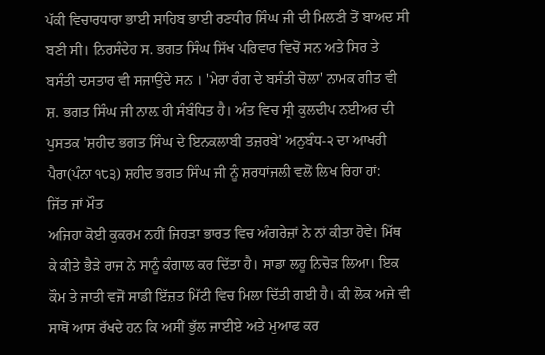ਪੱਕੀ ਵਿਚਾਰਧਾਰਾ ਭਾਈ ਸਾਹਿਬ ਭਾਈ ਰਣਧੀਰ ਸਿੰਘ ਜੀ ਦੀ ਮਿਲਣੀ ਤੋਂ ਬਾਅਦ ਸੀ ਬਣੀ ਸੀ। ਨਿਰਸੰਦੇਹ ਸ. ਭਗਤ ਸਿੰਘ ਸਿੱਖ ਪਰਿਵਾਰ ਵਿਚੋਂ ਸਨ ਅਤੇ ਸਿਰ ਤੇ ਬਸੰਤੀ ਦਸਤਾਰ ਵੀ ਸਜਾਉਂਦੇ ਸਨ । 'ਮੇਰਾ ਰੰਗ ਦੇ ਬਸੰਤੀ ਚੋਲਾ' ਨਾਮਕ ਗੀਤ ਵੀ ਸ਼. ਭਗਤ ਸਿੰਘ ਜੀ ਨਾਲ਼ ਹੀ ਸੰਬੰਧਿਤ ਹੈ। ਅੰਤ ਵਿਚ ਸ੍ਰੀ ਕੁਲਦੀਪ ਨਈਅਰ ਦੀ ਪੁਸਤਕ 'ਸ਼ਹੀਦ ਭਗਤ ਸਿੰਘ ਦੇ ਇਨਕਲਾਬੀ ਤਜ਼ਰਬੇ' ਅਨੁਬੰਧ-੨ ਦਾ ਆਖਰੀ ਪੈਰਾ(ਪੰਨਾ ੧੮੩) ਸ਼ਹੀਦ ਭਗਤ ਸਿੰਘ ਜੀ ਨੂੰ ਸ਼ਰਧਾਂਜਲੀ ਵਲੋਂ ਲਿਖ ਰਿਹਾ ਹਾਂ:
ਜਿੱਤ ਜਾਂ ਮੌਤ
ਅਜਿਹਾ ਕੋਈ ਕੁਕਰਮ ਨਹੀਂ ਜਿਹੜਾ ਭਾਰਤ ਵਿਚ ਅੰਗਰੇਜ਼ਾਂ ਨੇ ਨਾਂ ਕੀਤਾ ਹੋਵੇ। ਮਿੱਥ ਕੇ ਕੀਤੇ ਭੈੜੇ ਰਾਜ ਨੇ ਸਾਨੂੰ ਕੰਗਾਲ ਕਰ ਦਿੱਤਾ ਹੈ। ਸਾਡਾ ਲਹੂ ਨਿਚੋੜ ਲਿਆ। ਇਕ ਕੌਮ ਤੇ ਜਾਤੀ ਵਜੋਂ ਸਾਡੀ ਇੱਜ਼ਤ ਮਿੱਟੀ ਵਿਚ ਮਿਲਾ ਦਿੱਤੀ ਗਈ ਹੈ। ਕੀ ਲੋਕ ਅਜੇ ਵੀ ਸਾਥੋਂ ਆਸ ਰੱਖਦੇ ਹਨ ਕਿ ਅਸੀਂ ਭੁੱਲ ਜਾਈਏ ਅਤੇ ਮੁਆਫ ਕਰ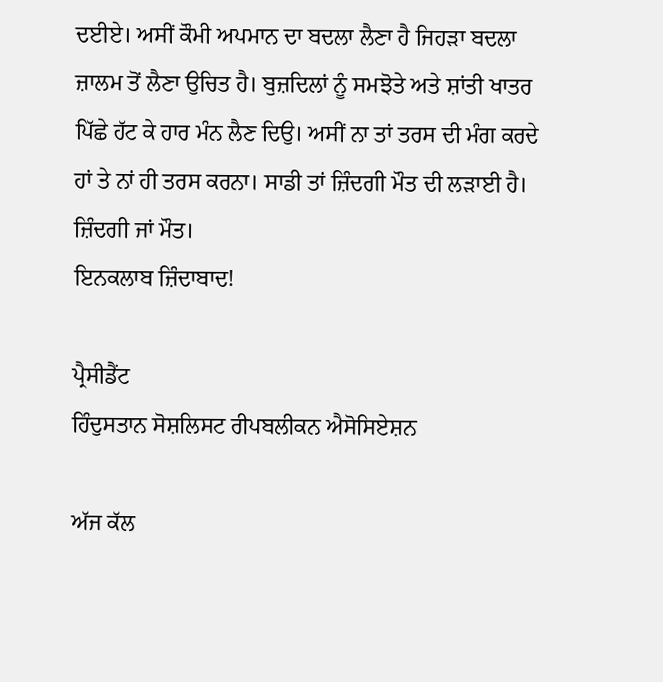ਦਈਏ। ਅਸੀਂ ਕੌਮੀ ਅਪਮਾਨ ਦਾ ਬਦਲਾ ਲੈਣਾ ਹੈ ਜਿਹੜਾ ਬਦਲਾ ਜ਼ਾਲਮ ਤੋਂ ਲੈਣਾ ਉਚਿਤ ਹੈ। ਬੁਜ਼ਦਿਲਾਂ ਨੂੰ ਸਮਝੋਤੇ ਅਤੇ ਸ਼ਾਂਤੀ ਖਾਤਰ ਪਿੱਛੇ ਹੱਟ ਕੇ ਹਾਰ ਮੰਨ ਲੈਣ ਦਿਉ। ਅਸੀਂ ਨਾ ਤਾਂ ਤਰਸ ਦੀ ਮੰਗ ਕਰਦੇ ਹਾਂ ਤੇ ਨਾਂ ਹੀ ਤਰਸ ਕਰਨਾ। ਸਾਡੀ ਤਾਂ ਜ਼ਿੰਦਗੀ ਮੌਤ ਦੀ ਲੜਾਈ ਹੈ। ਜ਼ਿੰਦਗੀ ਜਾਂ ਮੌਤ।
ਇਨਕਲਾਬ ਜ਼ਿੰਦਾਬਾਦ!

ਪ੍ਰੈਸੀਡੈਂਟ
ਹਿੰਦੁਸਤਾਨ ਸੋਸ਼ਲਿਸਟ ਰੀਪਬਲੀਕਨ ਐਸੋਸਿਏਸ਼ਨ

ਅੱਜ ਕੱਲ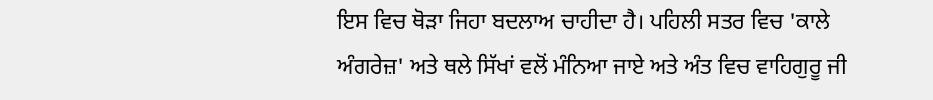ਇਸ ਵਿਚ ਥੋੜਾ ਜਿਹਾ ਬਦਲਾਅ ਚਾਹੀਦਾ ਹੈ। ਪਹਿਲੀ ਸਤਰ ਵਿਚ 'ਕਾਲੇ ਅੰਗਰੇਜ਼' ਅਤੇ ਥਲੇ ਸਿੱਖਾਂ ਵਲੋਂ ਮੰਨਿਆ ਜਾਏ ਅਤੇ ਅੰਤ ਵਿਚ ਵਾਹਿਗੁਰੂ ਜੀ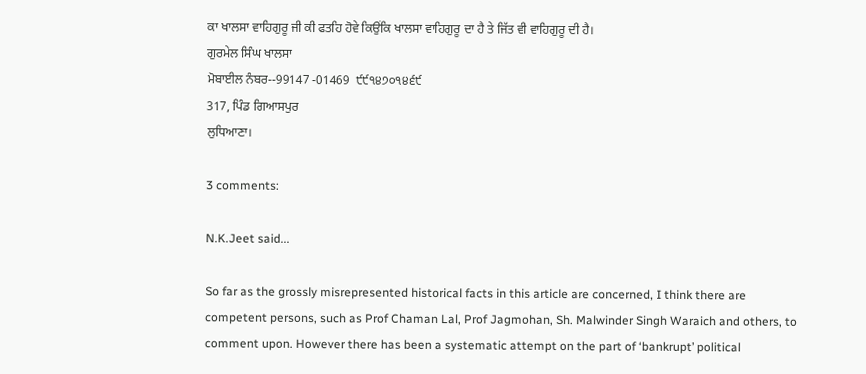ਕਾ ਖਾਲਸਾ ਵਾਹਿਗੁਰੂ ਜੀ ਕੀ ਫਤਹਿ ਹੋਵੇ ਕਿਉਂਕਿ ਖਾਲਸਾ ਵਾਹਿਗੁਰੂ ਦਾ ਹੈ ਤੇ ਜਿੱਤ ਵੀ ਵਾਹਿਗੁਰੂ ਦੀ ਹੈ।
ਗੁਰਮੇਲ ਸਿੰਘ ਖਾਲਸਾ
ਮੋਬਾਈਲ ਨੰਬਰ--99147 -01469  ੯੯੧੪੭੦੧੪੬੯
317, ਪਿੰਡ ਗਿਆਸਪੁਰ
ਲੁਧਿਆਣਾ।

3 comments:

N.K.Jeet said...

So far as the grossly misrepresented historical facts in this article are concerned, I think there are competent persons, such as Prof Chaman Lal, Prof Jagmohan, Sh. Malwinder Singh Waraich and others, to comment upon. However there has been a systematic attempt on the part of ‘bankrupt’ political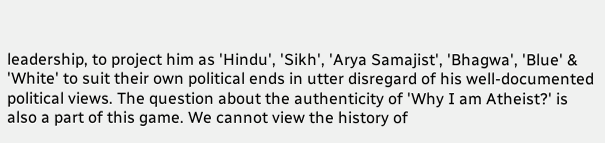leadership, to project him as 'Hindu', 'Sikh', 'Arya Samajist', 'Bhagwa', 'Blue' & 'White' to suit their own political ends in utter disregard of his well-documented political views. The question about the authenticity of 'Why I am Atheist?' is also a part of this game. We cannot view the history of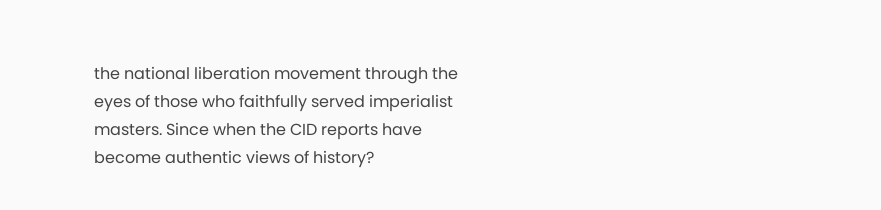the national liberation movement through the eyes of those who faithfully served imperialist masters. Since when the CID reports have become authentic views of history?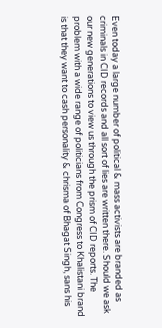Even today a large number of political & mass activists are branded as criminals in CID records and all sort of lies are written there. Should we ask our new generations to view us through the prism of CID reports. The problem with a wide range of politicians from Congress to Khalistani brand is that they want to cash personality & chrisma of Bhagat Singh, sans his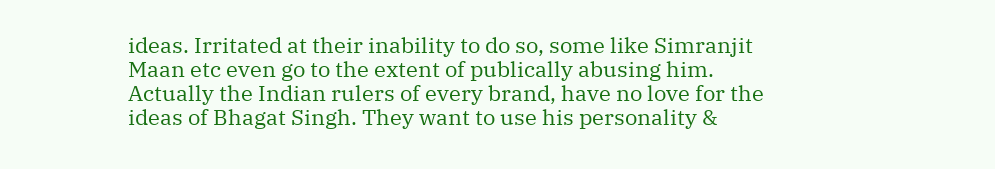ideas. Irritated at their inability to do so, some like Simranjit Maan etc even go to the extent of publically abusing him. Actually the Indian rulers of every brand, have no love for the ideas of Bhagat Singh. They want to use his personality &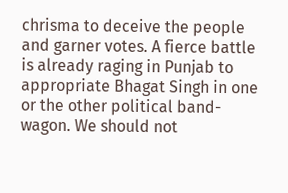chrisma to deceive the people and garner votes. A fierce battle is already raging in Punjab to appropriate Bhagat Singh in one or the other political band-wagon. We should not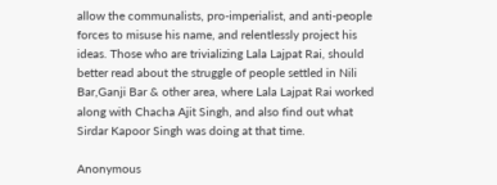allow the communalists, pro-imperialist, and anti-people forces to misuse his name, and relentlessly project his ideas. Those who are trivializing Lala Lajpat Rai, should better read about the struggle of people settled in Nili Bar,Ganji Bar & other area, where Lala Lajpat Rai worked along with Chacha Ajit Singh, and also find out what Sirdar Kapoor Singh was doing at that time.

Anonymous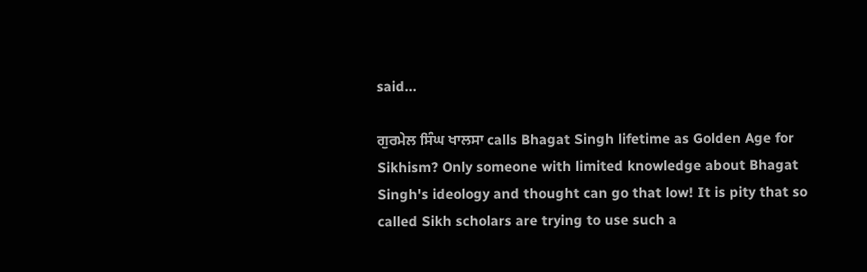said...

ਗੁਰਮੇਲ ਸਿੰਘ ਖਾਲਸਾ calls Bhagat Singh lifetime as Golden Age for Sikhism? Only someone with limited knowledge about Bhagat Singh's ideology and thought can go that low! It is pity that so called Sikh scholars are trying to use such a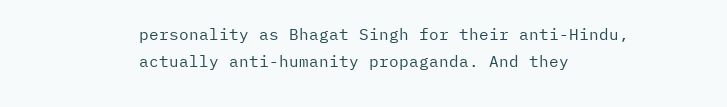personality as Bhagat Singh for their anti-Hindu, actually anti-humanity propaganda. And they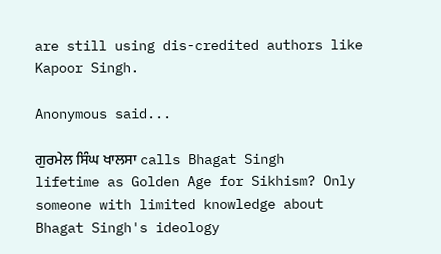are still using dis-credited authors like Kapoor Singh.

Anonymous said...

ਗੁਰਮੇਲ ਸਿੰਘ ਖਾਲਸਾ calls Bhagat Singh lifetime as Golden Age for Sikhism? Only someone with limited knowledge about Bhagat Singh's ideology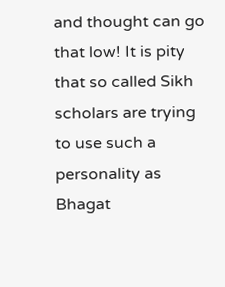and thought can go that low! It is pity that so called Sikh scholars are trying to use such a personality as Bhagat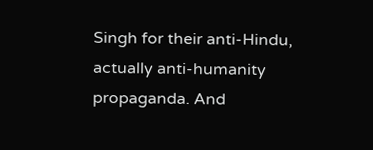Singh for their anti-Hindu, actually anti-humanity propaganda. And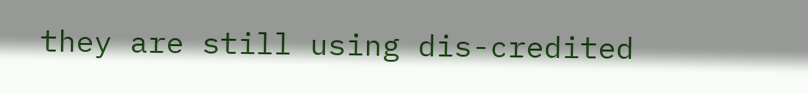they are still using dis-credited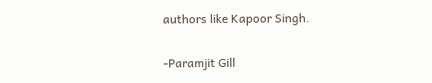authors like Kapoor Singh.

-Paramjit Gill